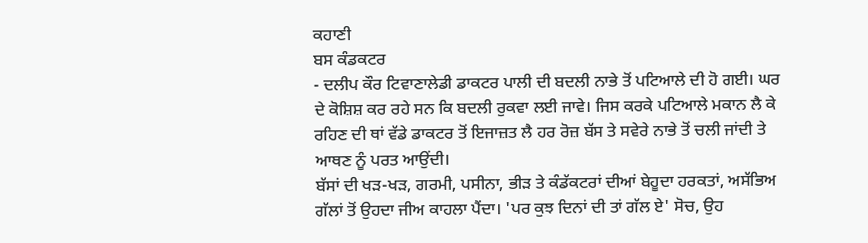ਕਹਾਣੀ
ਬਸ ਕੰਡਕਟਰ
- ਦਲੀਪ ਕੌਰ ਟਿਵਾਣਾਲੇਡੀ ਡਾਕਟਰ ਪਾਲੀ ਦੀ ਬਦਲੀ ਨਾਭੇ ਤੋਂ ਪਟਿਆਲੇ ਦੀ ਹੋ ਗਈ। ਘਰ ਦੇ ਕੋਸ਼ਿਸ਼ ਕਰ ਰਹੇ ਸਨ ਕਿ ਬਦਲੀ ਰੁਕਵਾ ਲਈ ਜਾਵੇ। ਜਿਸ ਕਰਕੇ ਪਟਿਆਲੇ ਮਕਾਨ ਲੈ ਕੇ ਰਹਿਣ ਦੀ ਥਾਂ ਵੱਡੇ ਡਾਕਟਰ ਤੋਂ ਇਜਾਜ਼ਤ ਲੈ ਹਰ ਰੋਜ਼ ਬੱਸ ਤੇ ਸਵੇਰੇ ਨਾਭੇ ਤੋਂ ਚਲੀ ਜਾਂਦੀ ਤੇ ਆਥਣ ਨੂੰ ਪਰਤ ਆਉਂਦੀ।
ਬੱਸਾਂ ਦੀ ਖੜ-ਖੜ, ਗਰਮੀ, ਪਸੀਨਾ, ਭੀੜ ਤੇ ਕੰਡੱਕਟਰਾਂ ਦੀਆਂ ਬੇਹੂਦਾ ਹਰਕਤਾਂ, ਅਸੱਭਿਅ ਗੱਲਾਂ ਤੋਂ ਉਹਦਾ ਜੀਅ ਕਾਹਲਾ ਪੈਂਦਾ। 'ਪਰ ਕੁਝ ਦਿਨਾਂ ਦੀ ਤਾਂ ਗੱਲ ਏ' ਸੋਚ, ਉਹ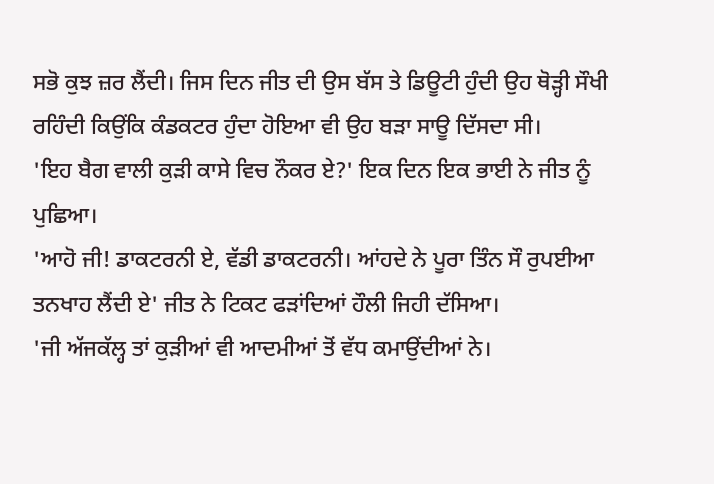ਸਭੋ ਕੁਝ ਜ਼ਰ ਲੈਂਦੀ। ਜਿਸ ਦਿਨ ਜੀਤ ਦੀ ਉਸ ਬੱਸ ਤੇ ਡਿਊਟੀ ਹੁੰਦੀ ਉਹ ਥੋੜ੍ਹੀ ਸੌਖੀ ਰਹਿੰਦੀ ਕਿਉਂਕਿ ਕੰਡਕਟਰ ਹੁੰਦਾ ਹੋਇਆ ਵੀ ਉਹ ਬੜਾ ਸਾਊ ਦਿੱਸਦਾ ਸੀ।
'ਇਹ ਬੈਗ ਵਾਲੀ ਕੁੜੀ ਕਾਸੇ ਵਿਚ ਨੌਕਰ ਏ?' ਇਕ ਦਿਨ ਇਕ ਭਾਈ ਨੇ ਜੀਤ ਨੂੰ ਪੁਛਿਆ।
'ਆਹੋ ਜੀ! ਡਾਕਟਰਨੀ ਏ, ਵੱਡੀ ਡਾਕਟਰਨੀ। ਆਂਹਦੇ ਨੇ ਪੂਰਾ ਤਿੰਨ ਸੌ ਰੁਪਈਆ ਤਨਖਾਹ ਲੈਂਦੀ ਏ' ਜੀਤ ਨੇ ਟਿਕਟ ਫੜਾਂਦਿਆਂ ਹੌਲੀ ਜਿਹੀ ਦੱਸਿਆ।
'ਜੀ ਅੱਜਕੱਲ੍ਹ ਤਾਂ ਕੁੜੀਆਂ ਵੀ ਆਦਮੀਆਂ ਤੋਂ ਵੱਧ ਕਮਾਉਂਦੀਆਂ ਨੇ।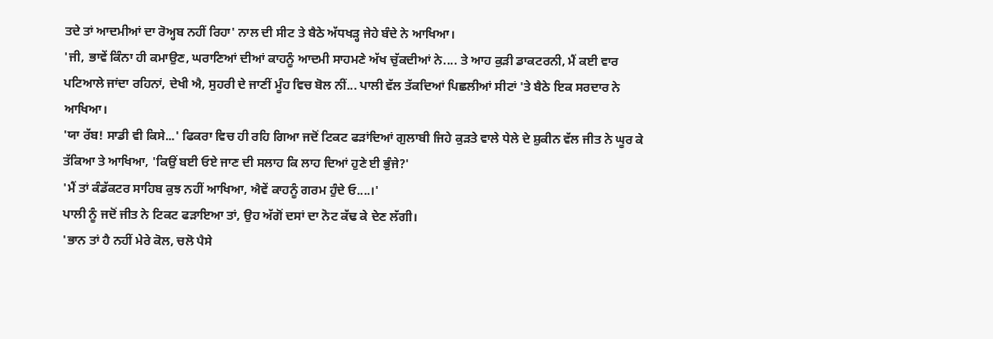ਤਦੇ ਤਾਂ ਆਦਮੀਆਂ ਦਾ ਰੋਅ੍ਹਬ ਨਹੀਂ ਰਿਹਾ' ਨਾਲ ਦੀ ਸੀਟ ਤੇ ਬੈਠੇ ਅੱਧਖੜ੍ਹ ਜੇਹੇ ਬੰਦੇ ਨੇ ਆਖਿਆ।
'ਜੀ, ਭਾਵੇਂ ਕਿੰਨਾ ਹੀ ਕਮਾਉਣ, ਘਰਾਣਿਆਂ ਦੀਆਂ ਕਾਹਨੂੰ ਆਦਮੀ ਸਾਹਮਣੇ ਅੱਖ ਚੁੱਕਦੀਆਂ ਨੇ.... ਤੇ ਆਹ ਕੁੜੀ ਡਾਕਟਰਨੀ, ਮੈਂ ਕਈ ਵਾਰ ਪਟਿਆਲੇ ਜਾਂਦਾ ਰਹਿਨਾਂ, ਦੇਖੀ ਐ, ਸੁਹਰੀ ਦੇ ਜਾਣੀਂ ਮੂੰਹ ਵਿਚ ਬੋਲ ਨੀਂ... ਪਾਲੀ ਵੱਲ ਤੱਕਦਿਆਂ ਪਿਛਲੀਆਂ ਸੀਟਾਂ 'ਤੇ ਬੈਠੇ ਇਕ ਸਰਦਾਰ ਨੇ ਆਖਿਆ।
'ਯਾ ਰੱਬ! ਸਾਡੀ ਵੀ ਕਿਸੇ...' ਫਿਕਰਾ ਵਿਚ ਹੀ ਰਹਿ ਗਿਆ ਜਦੋਂ ਟਿਕਟ ਫੜਾਂਦਿਆਂ ਗੁਲਾਬੀ ਜਿਹੇ ਕੁੜਤੇ ਵਾਲੇ ਧੇਲੇ ਦੇ ਸ਼ੁਕੀਨ ਵੱਲ ਜੀਤ ਨੇ ਘੂਰ ਕੇ ਤੱਕਿਆ ਤੇ ਆਖਿਆ, 'ਕਿਉਂ ਬਈ ਓਏ ਜਾਣ ਦੀ ਸਲਾਹ ਕਿ ਲਾਹ ਦਿਆਂ ਹੁਣੇ ਈ ਭੁੰਜੇ?'
'ਮੈਂ ਤਾਂ ਕੰਡੱਕਟਰ ਸਾਹਿਬ ਕੁਝ ਨਹੀਂ ਆਖਿਆ, ਐਵੇਂ ਕਾਹਨੂੰ ਗਰਮ ਹੁੰਦੇ ਓ....।'
ਪਾਲੀ ਨੂੰ ਜਦੋਂ ਜੀਤ ਨੇ ਟਿਕਟ ਫੜਾਇਆ ਤਾਂ, ਉਹ ਅੱਗੋਂ ਦਸਾਂ ਦਾ ਨੋਟ ਕੱਢ ਕੇ ਦੇਣ ਲੱਗੀ।
'ਭਾਨ ਤਾਂ ਹੈ ਨਹੀਂ ਮੇਰੇ ਕੋਲ, ਚਲੋ ਪੈਸੇ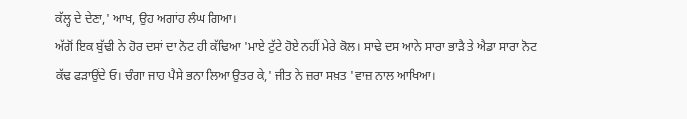ਕੱਲ੍ਹ ਦੇ ਦੇਣਾ,' ਆਖ, ਉਹ ਅਗਾਂਹ ਲੰਘ ਗਿਆ।
ਅੱਗੋਂ ਇਕ ਬੁੱਢੀ ਨੇ ਹੋਰ ਦਸਾਂ ਦਾ ਨੋਟ ਹੀ ਕੱਢਿਆ 'ਮਾਏ ਟੁੱਟੇ ਹੋਏ ਨਹੀਂ ਮੇਰੇ ਕੋਲ। ਸਾਢੇ ਦਸ ਆਨੇ ਸਾਰਾ ਭਾੜੈ ਤੇ ਐਡਾ ਸਾਰਾ ਨੋਟ ਕੱਢ ਫੜਾਉਂਦੇ ਓ। ਚੰਗਾ ਜਾਹ ਪੈਸੇ ਭਨਾ ਲਿਆ ਉਤਰ ਕੇ,' ਜੀਤ ਨੇ ਜ਼ਰਾ ਸਖ਼ਤ 'ਵਾਜ਼ ਨਾਲ ਆਖਿਆ।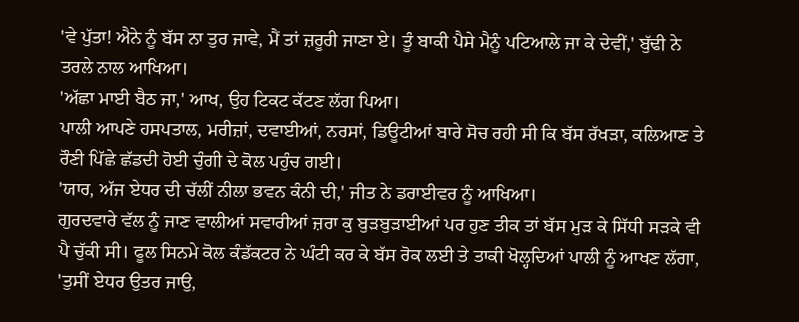'ਵੇ ਪੁੱਤਾ! ਐਨੇ ਨੂੰ ਬੱਸ ਨਾ ਤੁਰ ਜਾਵੇ, ਮੈਂ ਤਾਂ ਜ਼ਰੂਰੀ ਜਾਣਾ ਏ। ਤੂੰ ਬਾਕੀ ਪੈਸੇ ਮੈਨੂੰ ਪਟਿਆਲੇ ਜਾ ਕੇ ਦੇਵੀਂ,' ਬੁੱਢੀ ਨੇ ਤਰਲੇ ਨਾਲ ਆਖਿਆ।
'ਅੱਛਾ ਮਾਈ ਬੈਠ ਜਾ,' ਆਖ, ਉਹ ਟਿਕਟ ਕੱਟਣ ਲੱਗ ਪਿਆ।
ਪਾਲੀ ਆਪਣੇ ਹਸਪਤਾਲ, ਮਰੀਜ਼ਾਂ, ਦਵਾਈਆਂ, ਨਰਸਾਂ, ਡਿਊਟੀਆਂ ਬਾਰੇ ਸੋਚ ਰਹੀ ਸੀ ਕਿ ਬੱਸ ਰੱਖੜਾ, ਕਲਿਆਣ ਤੇ ਰੌਣੀ ਪਿੱਛੇ ਛੱਡਦੀ ਹੋਈ ਚੁੰਗੀ ਦੇ ਕੋਲ ਪਹੁੰਚ ਗਈ।
'ਯਾਰ, ਅੱਜ ਏਧਰ ਦੀ ਚੱਲੀਂ ਨੀਲਾ ਭਵਨ ਕੰਨੀ ਦੀ,' ਜੀਤ ਨੇ ਡਰਾਈਵਰ ਨੂੰ ਆਖਿਆ।
ਗੁਰਦਵਾਰੇ ਵੱਲ ਨੂੰ ਜਾਣ ਵਾਲੀਆਂ ਸਵਾਰੀਆਂ ਜ਼ਰਾ ਕੁ ਬੁੜਬੁੜਾਈਆਂ ਪਰ ਹੁਣ ਤੀਕ ਤਾਂ ਬੱਸ ਮੁੜ ਕੇ ਸਿੱਧੀ ਸੜਕੇ ਵੀ ਪੈ ਚੁੱਕੀ ਸੀ। ਫੂਲ ਸਿਨਮੇ ਕੋਲ ਕੰਡੱਕਟਰ ਨੇ ਘੰਟੀ ਕਰ ਕੇ ਬੱਸ ਰੋਕ ਲਈ ਤੇ ਤਾਕੀ ਖੋਲ੍ਹਦਿਆਂ ਪਾਲੀ ਨੂੰ ਆਖਣ ਲੱਗਾ, 'ਤੁਸੀਂ ਏਧਰ ਉਤਰ ਜਾਉ,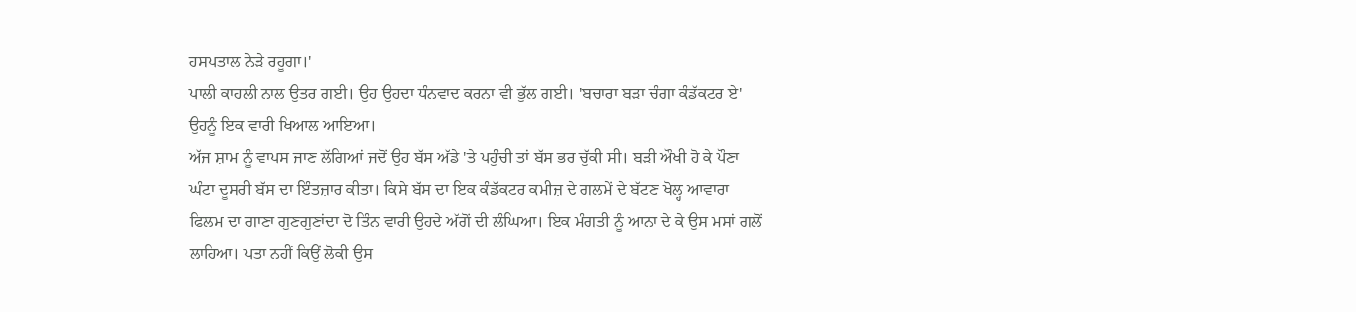ਹਸਪਤਾਲ ਨੇੜੇ ਰਹੂਗਾ।'
ਪਾਲੀ ਕਾਹਲੀ ਨਾਲ ਉਤਰ ਗਈ। ਉਹ ਉਹਦਾ ਧੰਨਵਾਦ ਕਰਨਾ ਵੀ ਭੁੱਲ ਗਈ। 'ਬਚਾਰਾ ਬੜਾ ਚੰਗਾ ਕੰਡੱਕਟਰ ਏ' ਉਹਨੂੰ ਇਕ ਵਾਰੀ ਖਿਆਲ ਆਇਆ।
ਅੱਜ ਸ਼ਾਮ ਨੂੰ ਵਾਪਸ ਜਾਣ ਲੱਗਿਆਂ ਜਦੋਂ ਉਹ ਬੱਸ ਅੱਡੇ 'ਤੇ ਪਹੁੰਚੀ ਤਾਂ ਬੱਸ ਭਰ ਚੁੱਕੀ ਸੀ। ਬੜੀ ਔਖੀ ਹੋ ਕੇ ਪੌਣਾ ਘੰਟਾ ਦੂਸਰੀ ਬੱਸ ਦਾ ਇੰਤਜ਼ਾਰ ਕੀਤਾ। ਕਿਸੇ ਬੱਸ ਦਾ ਇਕ ਕੰਡੱਕਟਰ ਕਮੀਜ਼ ਦੇ ਗਲਮੇਂ ਦੇ ਬੱਟਣ ਖੋਲ੍ਹ ਆਵਾਰਾ ਫਿਲਮ ਦਾ ਗਾਣਾ ਗੁਣਗੁਣਾਂਦਾ ਦੋ ਤਿੰਨ ਵਾਰੀ ਉਹਦੇ ਅੱਗੋਂ ਦੀ ਲੰਘਿਆ। ਇਕ ਮੰਗਤੀ ਨੂੰ ਆਨਾ ਦੇ ਕੇ ਉਸ ਮਸਾਂ ਗਲੋਂ ਲਾਹਿਆ। ਪਤਾ ਨਹੀਂ ਕਿਉਂ ਲੋਕੀ ਉਸ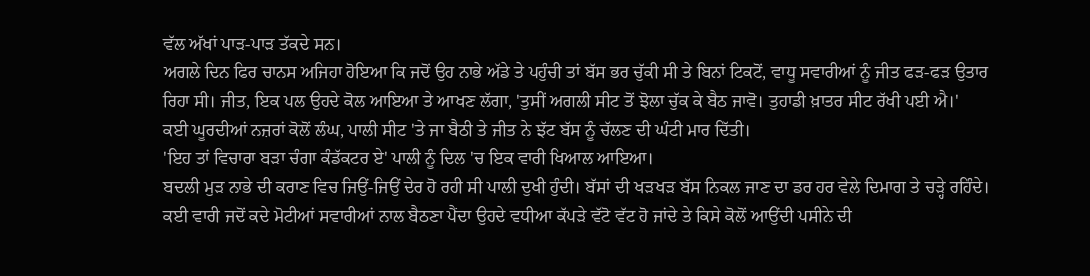ਵੱਲ ਅੱਖਾਂ ਪਾੜ-ਪਾੜ ਤੱਕਦੇ ਸਨ।
ਅਗਲੇ ਦਿਨ ਫਿਰ ਚਾਨਸ ਅਜਿਹਾ ਹੋਇਆ ਕਿ ਜਦੋਂ ਉਹ ਨਾਭੇ ਅੱਡੇ ਤੇ ਪਹੁੰਚੀ ਤਾਂ ਬੱਸ ਭਰ ਚੁੱਕੀ ਸੀ ਤੇ ਬਿਨਾਂ ਟਿਕਟੋਂ, ਵਾਧੂ ਸਵਾਰੀਆਂ ਨੂੰ ਜੀਤ ਫੜ-ਫੜ ਉਤਾਰ ਰਿਹਾ ਸੀ। ਜੀਤ, ਇਕ ਪਲ ਉਹਦੇ ਕੋਲ ਆਇਆ ਤੇ ਆਖਣ ਲੱਗਾ, 'ਤੁਸੀਂ ਅਗਲੀ ਸੀਟ ਤੋਂ ਝੋਲਾ ਚੁੱਕ ਕੇ ਬੈਠ ਜਾਵੋ। ਤੁਹਾਡੀ ਖ਼ਾਤਰ ਸੀਟ ਰੱਖੀ ਪਈ ਐ।'
ਕਈ ਘੂਰਦੀਆਂ ਨਜ਼ਰਾਂ ਕੋਲੋਂ ਲੰਘ, ਪਾਲੀ ਸੀਟ 'ਤੇ ਜਾ ਬੈਠੀ ਤੇ ਜੀਤ ਨੇ ਝੱਟ ਬੱਸ ਨੂੰ ਚੱਲਣ ਦੀ ਘੰਟੀ ਮਾਰ ਦਿੱਤੀ।
'ਇਹ ਤਾਂ ਵਿਚਾਰਾ ਬੜਾ ਚੰਗਾ ਕੰਡੱਕਟਰ ਏ' ਪਾਲੀ ਨੂੰ ਦਿਲ 'ਚ ਇਕ ਵਾਰੀ ਖਿਆਲ ਆਇਆ।
ਬਦਲੀ ਮੁੜ ਨਾਭੇ ਦੀ ਕਰਾਣ ਵਿਚ ਜਿਉਂ-ਜਿਉਂ ਦੇਰ ਹੋ ਰਹੀ ਸੀ ਪਾਲੀ ਦੁਖੀ ਹੁੰਦੀ। ਬੱਸਾਂ ਦੀ ਖੜਖੜ ਬੱਸ ਨਿਕਲ ਜਾਣ ਦਾ ਡਰ ਹਰ ਵੇਲੇ ਦਿਮਾਗ ਤੇ ਚੜ੍ਹੇ ਰਹਿੰਦੇ। ਕਈ ਵਾਰੀ ਜਦੋਂ ਕਦੇ ਮੋਟੀਆਂ ਸਵਾਰੀਆਂ ਨਾਲ ਬੈਠਣਾ ਪੈਂਦਾ ਉਹਦੇ ਵਧੀਆ ਕੱਪੜੇ ਵੱਟੋ ਵੱਟ ਹੋ ਜਾਂਦੇ ਤੇ ਕਿਸੇ ਕੋਲੋਂ ਆਉਂਦੀ ਪਸੀਨੇ ਦੀ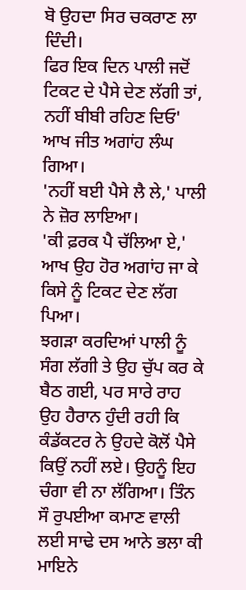ਬੋ ਉਹਦਾ ਸਿਰ ਚਕਰਾਣ ਲਾ ਦਿੰਦੀ।
ਫਿਰ ਇਕ ਦਿਨ ਪਾਲੀ ਜਦੋਂ ਟਿਕਟ ਦੇ ਪੈਸੇ ਦੇਣ ਲੱਗੀ ਤਾਂ, ਨਹੀਂ ਬੀਬੀ ਰਹਿਣ ਦਿਓ' ਆਖ ਜੀਤ ਅਗਾਂਹ ਲੰਘ ਗਿਆ।
'ਨਹੀਂ ਬਈ ਪੈਸੇ ਲੈ ਲੇ,' ਪਾਲੀ ਨੇ ਜ਼ੋਰ ਲਾਇਆ।
'ਕੀ ਫ਼ਰਕ ਪੈ ਚੱਲਿਆ ਏ,' ਆਖ ਉਹ ਹੋਰ ਅਗਾਂਹ ਜਾ ਕੇ ਕਿਸੇ ਨੂੰ ਟਿਕਟ ਦੇਣ ਲੱਗ ਪਿਆ।
ਝਗੜਾ ਕਰਦਿਆਂ ਪਾਲੀ ਨੂੰ ਸੰਗ ਲੱਗੀ ਤੇ ਉਹ ਚੁੱਪ ਕਰ ਕੇ ਬੈਠ ਗਈ, ਪਰ ਸਾਰੇ ਰਾਹ ਉਹ ਹੈਰਾਨ ਹੁੰਦੀ ਰਹੀ ਕਿ ਕੰਡੱਕਟਰ ਨੇ ਉਹਦੇ ਕੋਲੋਂ ਪੈਸੇ ਕਿਉਂ ਨਹੀਂ ਲਏ। ਉਹਨੂੰ ਇਹ ਚੰਗਾ ਵੀ ਨਾ ਲੱਗਿਆ। ਤਿੰਨ ਸੌ ਰੁਪਈਆ ਕਮਾਣ ਵਾਲੀ ਲਈ ਸਾਢੇ ਦਸ ਆਨੇ ਭਲਾ ਕੀ ਮਾਇਨੇ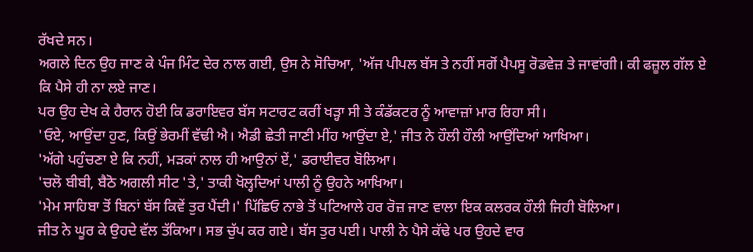ਰੱਖਦੇ ਸਨ।
ਅਗਲੇ ਦਿਨ ਉਹ ਜਾਣ ਕੇ ਪੰਜ ਮਿੰਟ ਦੇਰ ਨਾਲ ਗਈ, ਉਸ ਨੇ ਸੋਚਿਆ, 'ਅੱਜ ਪੀਪਲ ਬੱਸ ਤੇ ਨਹੀਂ ਸਗੋਂ ਪੈਪਸੂ ਰੋਡਵੇਜ਼ ਤੇ ਜਾਵਾਂਗੀ। ਕੀ ਫਜ਼ੂਲ ਗੱਲ ਏ ਕਿ ਪੈਸੇ ਹੀ ਨਾ ਲਏ ਜਾਣ।
ਪਰ ਉਹ ਦੇਖ ਕੇ ਹੈਰਾਨ ਹੋਈ ਕਿ ਡਰਾਇਵਰ ਬੱਸ ਸਟਾਰਟ ਕਰੀਂ ਖੜ੍ਹਾ ਸੀ ਤੇ ਕੰਡੱਕਟਰ ਨੂੰ ਆਵਾਜ਼ਾਂ ਮਾਰ ਰਿਹਾ ਸੀ।
'ਓਏ, ਆਉਂਦਾ ਹੁਣ, ਕਿਉਂ ਭੇਰਮੀਂ ਵੱਢੀ ਐ। ਐਡੀ ਛੇਤੀ ਜਾਣੀ ਮੀਂਹ ਆਉਂਦਾ ਏ,' ਜੀਤ ਨੇ ਹੌਲੀ ਹੌਲੀ ਆਉਂਦਿਆਂ ਆਖਿਆ।
'ਅੱਗੇ ਪਹੁੰਚਣਾ ਏ ਕਿ ਨਹੀਂ, ਮੜਕਾਂ ਨਾਲ ਹੀ ਆਉਨਾਂ ਏਂ,' ਡਰਾਈਵਰ ਬੋਲਿਆ।
'ਚਲੋ ਬੀਬੀ, ਬੈਠੋ ਅਗਲੀ ਸੀਟ 'ਤੇ,' ਤਾਕੀ ਖੋਲ੍ਹਦਿਆਂ ਪਾਲੀ ਨੂੰ ਉਹਨੇ ਆਖਿਆ।
'ਮੇਮ ਸਾਹਿਬਾ ਤੋਂ ਬਿਨਾਂ ਬੱਸ ਕਿਵੇਂ ਤੁਰ ਪੈਂਦੀ।' ਪਿੱਛਿਓ ਨਾਭੇ ਤੋਂ ਪਟਿਆਲੇ ਹਰ ਰੋਜ਼ ਜਾਣ ਵਾਲਾ ਇਕ ਕਲਰਕ ਹੌਲੀ ਜਿਹੀ ਬੋਲਿਆ।
ਜੀਤ ਨੇ ਘੂਰ ਕੇ ਉਹਦੇ ਵੱਲ ਤੱਕਿਆ। ਸਭ ਚੁੱਪ ਕਰ ਗਏ। ਬੱਸ ਤੁਰ ਪਈ। ਪਾਲੀ ਨੇ ਪੈਸੇ ਕੱਢੇ ਪਰ ਉਹਦੇ ਵਾਰ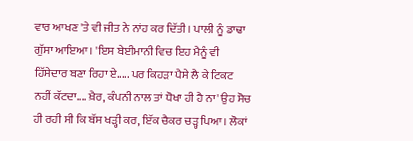ਵਾਰ ਆਖਣ 'ਤੇ ਵੀ ਜੀਤ ਨੇ ਨਾਂਹ ਕਰ ਦਿੱਤੀ। ਪਾਲੀ ਨੂੰ ਡਾਢਾ ਗੁੱਸਾ ਆਇਆ। 'ਇਸ ਬੇਈਮਾਨੀ ਵਿਚ ਇਹ ਮੈਨੂੰ ਵੀ ਹਿੱਸੇਦਾਰ ਬਣਾ ਰਿਹਾ ਏ..... ਪਰ ਕਿਹੜਾ ਪੈਸੇ ਲੈ ਕੇ ਟਿਕਟ ਨਹੀਂ ਕੱਟਦਾ.... ਖ਼ੈਰ, ਕੰਪਨੀ ਨਾਲ ਤਾਂ ਧੋਖਾ ਹੀ ਹੈ ਨਾ' ਉਹ ਸੋਚ ਹੀ ਰਹੀ ਸੀ ਕਿ ਬੱਸ ਖੜ੍ਹੀ ਕਰ, ਇੱਕ ਚੈਕਰ ਚੜ੍ਹ ਪਿਆ। ਲੋਕਾਂ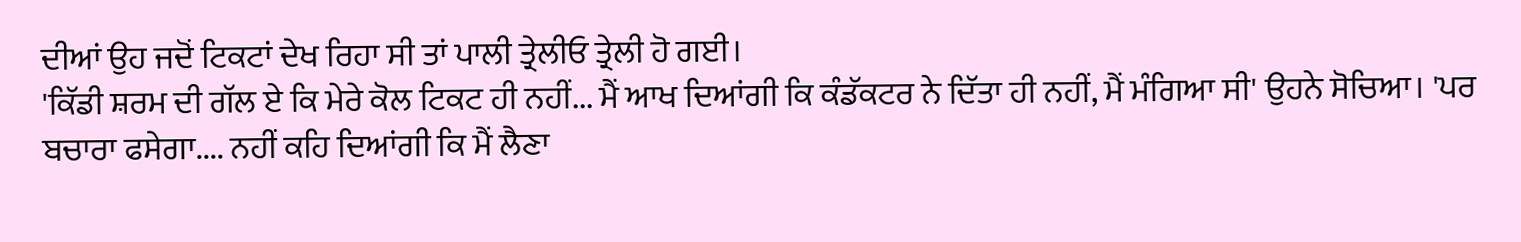ਦੀਆਂ ਉਹ ਜਦੋਂ ਟਿਕਟਾਂ ਦੇਖ ਰਿਹਾ ਸੀ ਤਾਂ ਪਾਲੀ ਤ੍ਰੇਲੀਓ ਤ੍ਰੇਲੀ ਹੋ ਗਈ।
'ਕਿੱਡੀ ਸ਼ਰਮ ਦੀ ਗੱਲ ਏ ਕਿ ਮੇਰੇ ਕੋਲ ਟਿਕਟ ਹੀ ਨਹੀਂ... ਮੈਂ ਆਖ ਦਿਆਂਗੀ ਕਿ ਕੰਡੱਕਟਰ ਨੇ ਦਿੱਤਾ ਹੀ ਨਹੀਂ, ਮੈਂ ਮੰਗਿਆ ਸੀ' ਉਹਨੇ ਸੋਚਿਆ। 'ਪਰ ਬਚਾਰਾ ਫਸੇਗਾ.... ਨਹੀਂ ਕਹਿ ਦਿਆਂਗੀ ਕਿ ਮੈਂ ਲੈਣਾ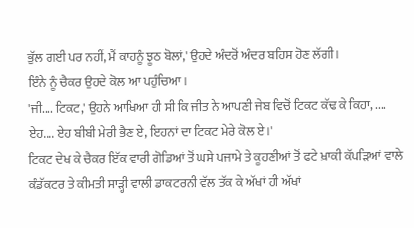ਭੁੱਲ ਗਈ ਪਰ ਨਹੀਂ, ਮੈਂ ਕਾਹਨੂੰ ਝੂਠ ਬੋਲਾਂ,' ਉਹਦੇ ਅੰਦਰੋਂ ਅੰਦਰ ਬਹਿਸ ਹੋਣ ਲੱਗੀ।
ਇੰਨੇ ਨੂੰ ਚੈਕਰ ਉਹਦੇ ਕੋਲ ਆ ਪਹੁੰਚਿਆ।
'ਜੀ.... ਟਿਕਟ,' ਉਹਨੇ ਆਖਿਆ ਹੀ ਸੀ ਕਿ ਜੀਤ ਨੇ ਆਪਣੀ ਜੇਬ ਵਿਚੋਂ ਟਿਕਟ ਕੱਢ ਕੇ ਕਿਹਾ, .... ਏਹ.... ਏਹ ਬੀਬੀ ਮੇਰੀ ਭੈਣ ਏ, ਇਹਨਾਂ ਦਾ ਟਿਕਟ ਮੇਰੇ ਕੋਲ ਏ।'
ਟਿਕਟ ਦੇਖ ਕੇ ਚੈਕਰ ਇੱਕ ਵਾਰੀ ਗੋਡਿਆਂ ਤੋਂ ਘਸੇ ਪਜਾਮੇ ਤੇ ਕੂਹਣੀਆਂ ਤੋਂ ਫਟੇ ਖ਼ਾਕੀ ਕੱਪੜਿਆਂ ਵਾਲੇ ਕੰਡੱਕਟਰ ਤੇ ਕੀਮਤੀ ਸਾੜ੍ਹੀ ਵਾਲੀ ਡਾਕਟਰਨੀ ਵੱਲ ਤੱਕ ਕੇ ਅੱਖਾਂ ਹੀ ਅੱਖਾਂ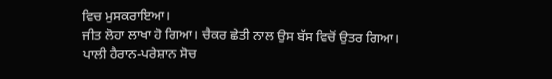ਵਿਚ ਮੁਸਕਰਾਇਆ।
ਜੀਤ ਲੋਹਾ ਲਾਖਾ ਹੋ ਗਿਆ। ਚੈਕਰ ਛੇਤੀ ਨਾਲ ਉਸ ਬੱਸ ਵਿਚੋਂ ਉਤਰ ਗਿਆ।
ਪਾਲੀ ਹੈਰਾਨ-ਪਰੇਸ਼ਾਨ ਸੋਚ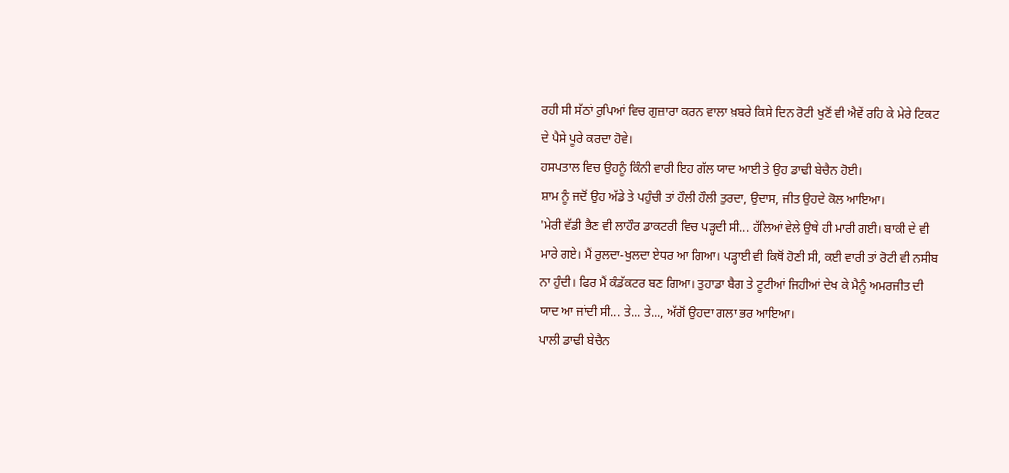ਰਹੀ ਸੀ ਸੱਠਾਂ ਰੁਪਿਆਂ ਵਿਚ ਗੁਜ਼ਾਰਾ ਕਰਨ ਵਾਲਾ ਖ਼ਬਰੇ ਕਿਸੇ ਦਿਨ ਰੋਟੀ ਖੁਣੋਂ ਵੀ ਐਵੇਂ ਰਹਿ ਕੇ ਮੇਰੇ ਟਿਕਟ ਦੇ ਪੈਸੇ ਪੂਰੇ ਕਰਦਾ ਹੋਵੇ।
ਹਸਪਤਾਲ ਵਿਚ ਉਹਨੂੰ ਕਿੰਨੀ ਵਾਰੀ ਇਹ ਗੱਲ ਯਾਦ ਆਈ ਤੇ ਉਹ ਡਾਢੀ ਬੇਚੈਨ ਹੋਈ।
ਸ਼ਾਮ ਨੂੰ ਜਦੋਂ ਉਹ ਅੱਡੇ ਤੇ ਪਹੁੰਚੀ ਤਾਂ ਹੌਲੀ ਹੌਲੀ ਤੁਰਦਾ, ਉਦਾਸ, ਜੀਤ ਉਹਦੇ ਕੋਲ ਆਇਆ।
'ਮੇਰੀ ਵੱਡੀ ਭੈਣ ਵੀ ਲਾਹੌਰ ਡਾਕਟਰੀ ਵਿਚ ਪੜ੍ਹਦੀ ਸੀ... ਹੱਲਿਆਂ ਵੇਲੇ ਉਥੇ ਹੀ ਮਾਰੀ ਗਈ। ਬਾਕੀ ਦੇ ਵੀ ਮਾਰੇ ਗਏ। ਮੈਂ ਰੁਲਦਾ-ਖੁਲਦਾ ਏਧਰ ਆ ਗਿਆ। ਪੜ੍ਹਾਈ ਵੀ ਕਿਥੋਂ ਹੋਣੀ ਸੀ, ਕਈ ਵਾਰੀ ਤਾਂ ਰੋਟੀ ਵੀ ਨਸੀਬ ਨਾ ਹੁੰਦੀ। ਫਿਰ ਮੈਂ ਕੰਡੱਕਟਰ ਬਣ ਗਿਆ। ਤੁਹਾਡਾ ਬੈਗ ਤੇ ਟੂਟੀਆਂ ਜਿਹੀਆਂ ਦੇਖ ਕੇ ਮੈਨੂੰ ਅਮਰਜੀਤ ਦੀ ਯਾਦ ਆ ਜਾਂਦੀ ਸੀ... ਤੇ... ਤੇ..., ਅੱਗੋਂ ਉਹਦਾ ਗਲਾ ਭਰ ਆਇਆ।
ਪਾਲੀ ਡਾਢੀ ਬੇਚੈਨ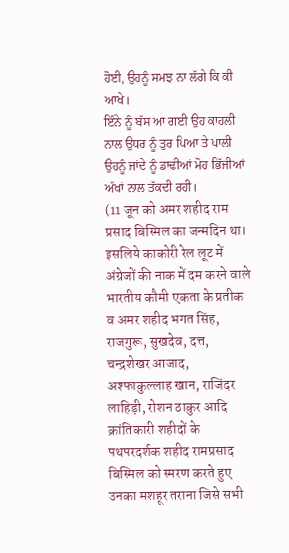ਹੋਈ, ਉਹਨੂੰ ਸਮਝ ਨਾ ਲੱਗੇ ਕਿ ਕੀ ਆਖੇ।
ਇੰਨੇ ਨੂੰ ਬੱਸ ਆ ਗਈ ਉਹ ਕਾਹਲੀ ਨਾਲ ਉਧਰ ਨੂੰ ਤੁਰ ਪਿਆ ਤੇ ਪਾਲੀ ਉਹਨੂੰ ਜਾਂਦੇ ਨੂੰ ਡਾਢੀਆਂ ਮੋਹ ਭਿੱਜੀਆਂ ਅੱਖਾਂ ਨਾਲ ਤੱਕਦੀ ਰਹੀ।
(11 जून को अमर शहीद राम प्रसाद बिस्मिल का जन्मदिन था। इसलिये काकोरी रेल लूट में अंग्रेजों की नाक में दम करने वाले भारतीय कौमी एकता के प्रतीक व अमर शहीद भगत सिंह, राजगुरू, सुखदेव, दत्त, चन्द्रशेखर आजाद, अश्फाकुल्लाह खान, राजिंदर लाहिड़ी, रोशन ठाकुर आदि क्रांतिकारी शहीदों के पथपरदर्शक शहीद रामप्रसाद बिस्मिल को स्मरण करते हुए उनका मशहूर तराना जिसे सभी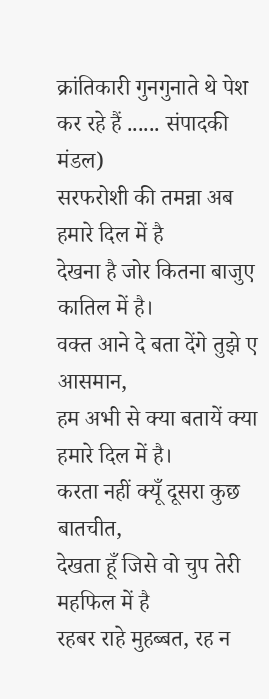क्रांतिकारी गुनगुनाते थे पेश कर रहे हैं ...... संपादकी मंडल)
सरफरोशी की तमन्ना अब हमारे दिल में है
देखना है जोर कितना बाजुए कातिल में है।
वक्त आने दे बता देंगे तुझे ए आसमान,
हम अभी से क्या बतायें क्या हमारे दिल में है।
करता नहीं क्यूँ दूसरा कुछ बातचीत,
देखता हूँ जिसे वो चुप तेरी महफिल में है
रहबर राहे मुहब्बत, रह न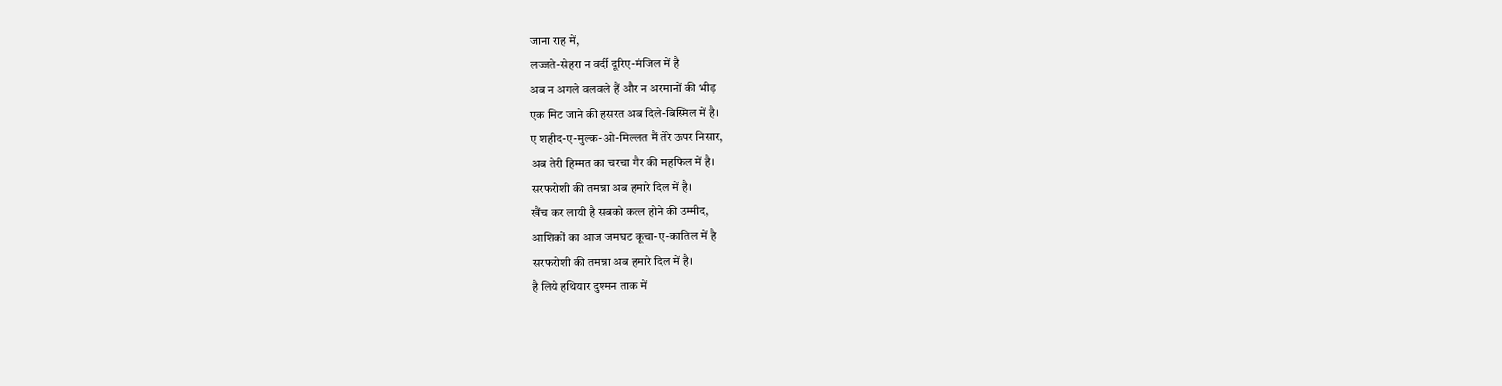जाना राह में,
लज्जते-सेहरा न वर्दी दूरिए-मंजिल में है
अब न अगले वलवले हैं और न अरमानों की भीड़
एक मिट जाने की हसरत अब दिले-बिस्मिल में है।
ए शहीद-ए-मुल्क-ओ-मिल्लत मैं तेरे ऊपर निसार,
अब तेरी हिम्मत का चरचा गैर की महफिल में है।
सरफरोशी की तमन्ना अब हमारे दिल में है।
खैंच कर लायी है सबको कत्ल होने की उम्मीद,
आशिकों का आज जमघट कूचा-ए-कातिल में है
सरफरोशी की तमन्ना अब हमारे दिल में है।
है लिये हथियार दुश्मन ताक में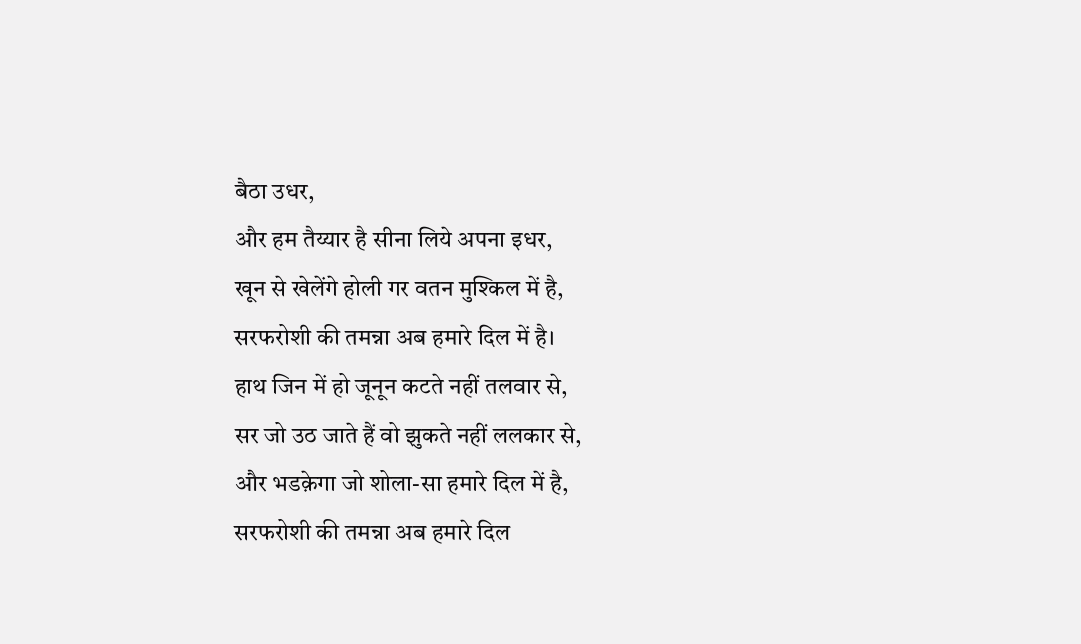बैठा उधर,
और हम तैय्यार है सीना लिये अपना इधर,
खून से खेलेंगे होली गर वतन मुश्किल में है,
सरफरोशी की तमन्ना अब हमारे दिल में है।
हाथ जिन में हो जूनून कटते नहीं तलवार से,
सर जो उठ जाते हैं वो झुकते नहीं ललकार से,
और भडक़ेगा जो शोला-सा हमारे दिल में है,
सरफरोशी की तमन्ना अब हमारे दिल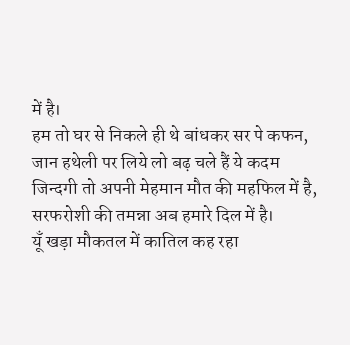में है।
हम तो घर से निकले ही थे बांधकर सर पे कफन,
जान हथेली पर लिये लो बढ़ चले हैं ये कदम
जिन्दगी तो अपनी मेहमान मौत की महफिल में है,
सरफरोशी की तमन्ना अब हमारे दिल में है।
यूँ खड़ा मौकतल में कातिल कह रहा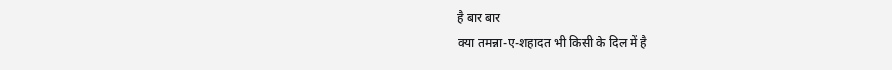है बार बार
क्या तमन्ना-ए-शहादत भी किसी के दिल में है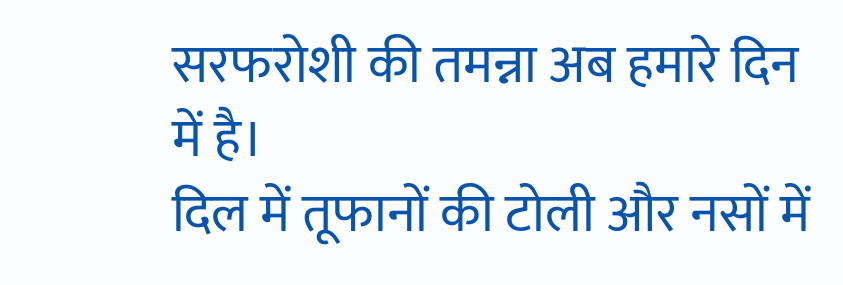सरफरोशी की तमन्ना अब हमारे दिन में है।
दिल में तूफानों की टोली और नसों में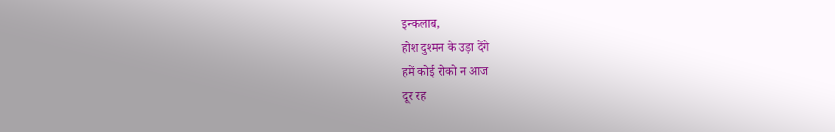इन्कलाब,
होश दुश्मन के उड़ा देंगे
हमें कोई रोको न आज
दूर रह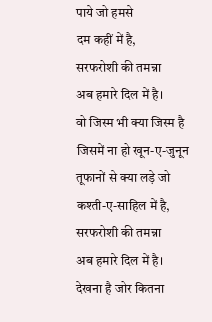पाये जो हमसे
दम कहीं में है,
सरफरोशी की तमन्ना
अब हमारे दिल में है।
वो जिस्म भी क्या जिस्म है
जिसमें ना हो खून-ए-जुनून
तूफानों से क्या लड़े जो
कश्ती-ए-साहिल में है,
सरफरोशी की तमन्ना
अब हमारे दिल में है।
देखना है जोर कितना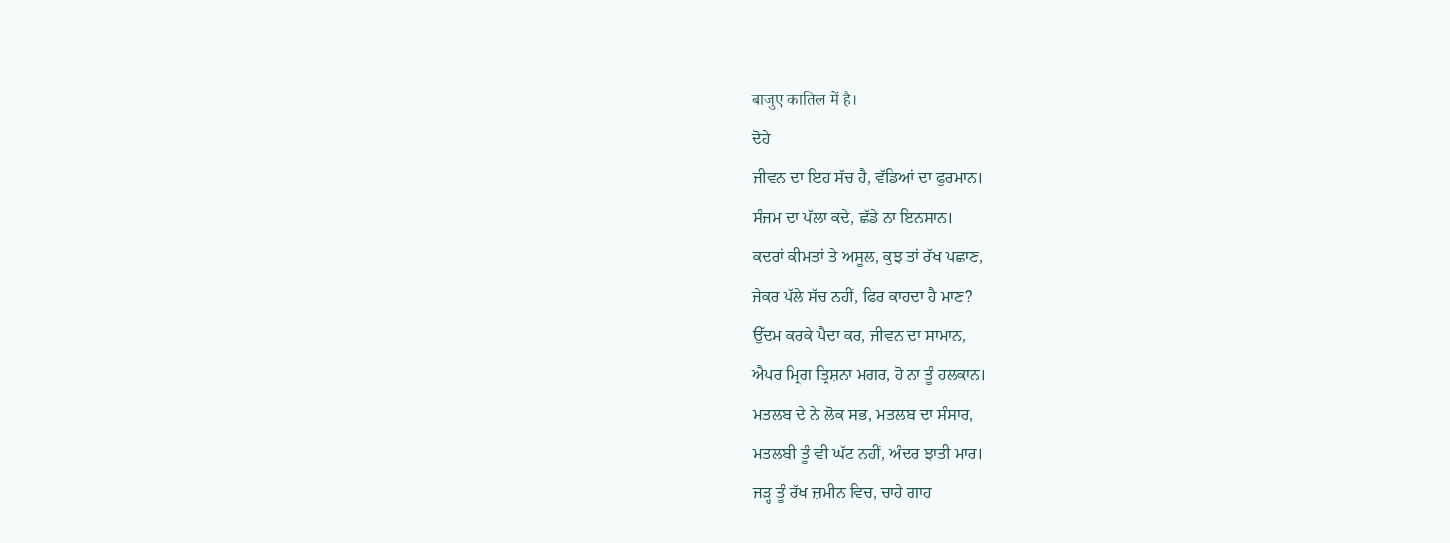बाजुए कातिल में है।
ਦੋਹੇ
ਜੀਵਨ ਦਾ ਇਹ ਸੱਚ ਹੈ, ਵੱਡਿਆਂ ਦਾ ਫੁਰਮਾਨ।
ਸੰਜਮ ਦਾ ਪੱਲਾ ਕਦੇ, ਛੱਡੇ ਨਾ ਇਨਸਾਨ।
ਕਦਰਾਂ ਕੀਮਤਾਂ ਤੇ ਅਸੂਲ, ਕੁਝ ਤਾਂ ਰੱਖ ਪਛਾਣ,
ਜੇਕਰ ਪੱਲੇ ਸੱਚ ਨਹੀਂ, ਫਿਰ ਕਾਹਦਾ ਹੈ ਮਾਣ?
ਉੱਦਮ ਕਰਕੇ ਪੈਦਾ ਕਰ, ਜੀਵਨ ਦਾ ਸਾਮਾਨ,
ਐਪਰ ਮ੍ਰਿਗ ਤ੍ਰਿਸ਼ਨਾ ਮਗਰ, ਹੋ ਨਾ ਤੂੰ ਹਲਕਾਨ।
ਮਤਲਬ ਦੇ ਨੇ ਲੋਕ ਸਭ, ਮਤਲਬ ਦਾ ਸੰਸਾਰ,
ਮਤਲਬੀ ਤੂੰ ਵੀ ਘੱਟ ਨਹੀਂ, ਅੰਦਰ ਝਾਤੀ ਮਾਰ।
ਜੜ੍ਹ ਤੂੰ ਰੱਖ ਜ਼ਮੀਨ ਵਿਚ, ਚਾਹੇ ਗਾਹ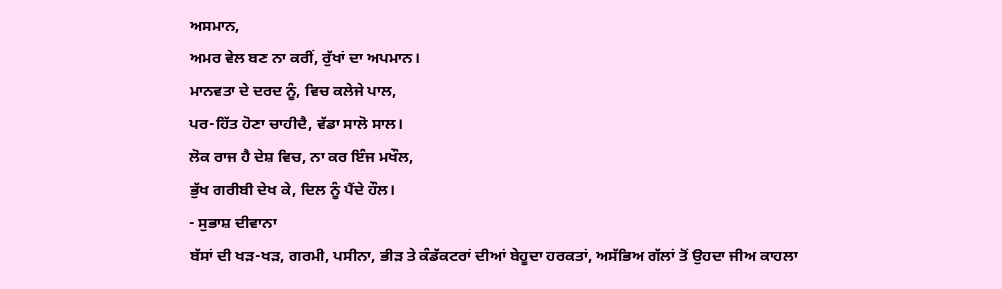ਅਸਮਾਨ,
ਅਮਰ ਵੇਲ ਬਣ ਨਾ ਕਰੀਂ, ਰੁੱਖਾਂ ਦਾ ਅਪਮਾਨ।
ਮਾਨਵਤਾ ਦੇ ਦਰਦ ਨੂੰ, ਵਿਚ ਕਲੇਜੇ ਪਾਲ,
ਪਰ-ਹਿੱਤ ਹੋਣਾ ਚਾਹੀਦੈ, ਵੱਡਾ ਸਾਲੋ ਸਾਲ।
ਲੋਕ ਰਾਜ ਹੈ ਦੇਸ਼ ਵਿਚ, ਨਾ ਕਰ ਇੰਜ ਮਖੌਲ,
ਭੁੱਖ ਗਰੀਬੀ ਦੇਖ ਕੇ, ਦਿਲ ਨੂੰ ਪੈਂਦੇ ਹੌਲ।
- ਸੁਭਾਸ਼ ਦੀਵਾਨਾ
ਬੱਸਾਂ ਦੀ ਖੜ-ਖੜ, ਗਰਮੀ, ਪਸੀਨਾ, ਭੀੜ ਤੇ ਕੰਡੱਕਟਰਾਂ ਦੀਆਂ ਬੇਹੂਦਾ ਹਰਕਤਾਂ, ਅਸੱਭਿਅ ਗੱਲਾਂ ਤੋਂ ਉਹਦਾ ਜੀਅ ਕਾਹਲਾ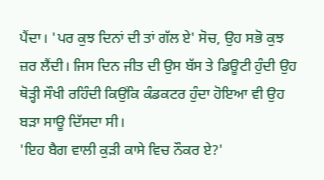ਪੈਂਦਾ। 'ਪਰ ਕੁਝ ਦਿਨਾਂ ਦੀ ਤਾਂ ਗੱਲ ਏ' ਸੋਚ, ਉਹ ਸਭੋ ਕੁਝ ਜ਼ਰ ਲੈਂਦੀ। ਜਿਸ ਦਿਨ ਜੀਤ ਦੀ ਉਸ ਬੱਸ ਤੇ ਡਿਊਟੀ ਹੁੰਦੀ ਉਹ ਥੋੜ੍ਹੀ ਸੌਖੀ ਰਹਿੰਦੀ ਕਿਉਂਕਿ ਕੰਡਕਟਰ ਹੁੰਦਾ ਹੋਇਆ ਵੀ ਉਹ ਬੜਾ ਸਾਊ ਦਿੱਸਦਾ ਸੀ।
'ਇਹ ਬੈਗ ਵਾਲੀ ਕੁੜੀ ਕਾਸੇ ਵਿਚ ਨੌਕਰ ਏ?'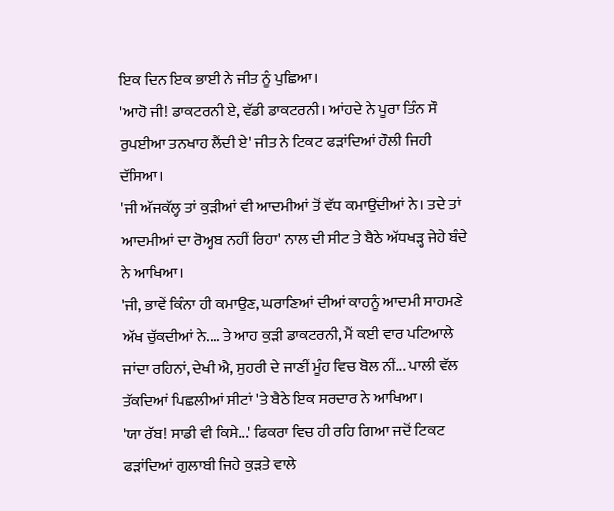ਇਕ ਦਿਨ ਇਕ ਭਾਈ ਨੇ ਜੀਤ ਨੂੰ ਪੁਛਿਆ।
'ਆਹੋ ਜੀ! ਡਾਕਟਰਨੀ ਏ, ਵੱਡੀ ਡਾਕਟਰਨੀ। ਆਂਹਦੇ ਨੇ ਪੂਰਾ ਤਿੰਨ ਸੌ ਰੁਪਈਆ ਤਨਖਾਹ ਲੈਂਦੀ ਏ' ਜੀਤ ਨੇ ਟਿਕਟ ਫੜਾਂਦਿਆਂ ਹੌਲੀ ਜਿਹੀ ਦੱਸਿਆ।
'ਜੀ ਅੱਜਕੱਲ੍ਹ ਤਾਂ ਕੁੜੀਆਂ ਵੀ ਆਦਮੀਆਂ ਤੋਂ ਵੱਧ ਕਮਾਉਂਦੀਆਂ ਨੇ। ਤਦੇ ਤਾਂ ਆਦਮੀਆਂ ਦਾ ਰੋਅ੍ਹਬ ਨਹੀਂ ਰਿਹਾ' ਨਾਲ ਦੀ ਸੀਟ ਤੇ ਬੈਠੇ ਅੱਧਖੜ੍ਹ ਜੇਹੇ ਬੰਦੇ ਨੇ ਆਖਿਆ।
'ਜੀ, ਭਾਵੇਂ ਕਿੰਨਾ ਹੀ ਕਮਾਉਣ, ਘਰਾਣਿਆਂ ਦੀਆਂ ਕਾਹਨੂੰ ਆਦਮੀ ਸਾਹਮਣੇ ਅੱਖ ਚੁੱਕਦੀਆਂ ਨੇ.... ਤੇ ਆਹ ਕੁੜੀ ਡਾਕਟਰਨੀ, ਮੈਂ ਕਈ ਵਾਰ ਪਟਿਆਲੇ ਜਾਂਦਾ ਰਹਿਨਾਂ, ਦੇਖੀ ਐ, ਸੁਹਰੀ ਦੇ ਜਾਣੀਂ ਮੂੰਹ ਵਿਚ ਬੋਲ ਨੀਂ... ਪਾਲੀ ਵੱਲ ਤੱਕਦਿਆਂ ਪਿਛਲੀਆਂ ਸੀਟਾਂ 'ਤੇ ਬੈਠੇ ਇਕ ਸਰਦਾਰ ਨੇ ਆਖਿਆ।
'ਯਾ ਰੱਬ! ਸਾਡੀ ਵੀ ਕਿਸੇ...' ਫਿਕਰਾ ਵਿਚ ਹੀ ਰਹਿ ਗਿਆ ਜਦੋਂ ਟਿਕਟ ਫੜਾਂਦਿਆਂ ਗੁਲਾਬੀ ਜਿਹੇ ਕੁੜਤੇ ਵਾਲੇ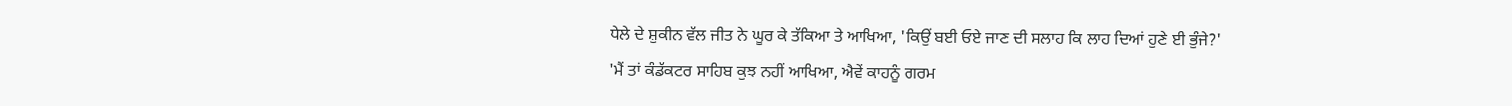ਧੇਲੇ ਦੇ ਸ਼ੁਕੀਨ ਵੱਲ ਜੀਤ ਨੇ ਘੂਰ ਕੇ ਤੱਕਿਆ ਤੇ ਆਖਿਆ, 'ਕਿਉਂ ਬਈ ਓਏ ਜਾਣ ਦੀ ਸਲਾਹ ਕਿ ਲਾਹ ਦਿਆਂ ਹੁਣੇ ਈ ਭੁੰਜੇ?'
'ਮੈਂ ਤਾਂ ਕੰਡੱਕਟਰ ਸਾਹਿਬ ਕੁਝ ਨਹੀਂ ਆਖਿਆ, ਐਵੇਂ ਕਾਹਨੂੰ ਗਰਮ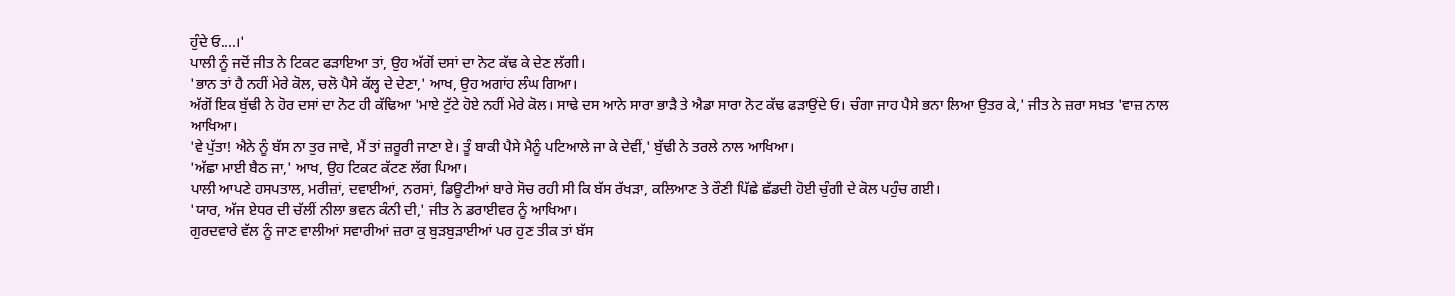ਹੁੰਦੇ ਓ....।'
ਪਾਲੀ ਨੂੰ ਜਦੋਂ ਜੀਤ ਨੇ ਟਿਕਟ ਫੜਾਇਆ ਤਾਂ, ਉਹ ਅੱਗੋਂ ਦਸਾਂ ਦਾ ਨੋਟ ਕੱਢ ਕੇ ਦੇਣ ਲੱਗੀ।
'ਭਾਨ ਤਾਂ ਹੈ ਨਹੀਂ ਮੇਰੇ ਕੋਲ, ਚਲੋ ਪੈਸੇ ਕੱਲ੍ਹ ਦੇ ਦੇਣਾ,' ਆਖ, ਉਹ ਅਗਾਂਹ ਲੰਘ ਗਿਆ।
ਅੱਗੋਂ ਇਕ ਬੁੱਢੀ ਨੇ ਹੋਰ ਦਸਾਂ ਦਾ ਨੋਟ ਹੀ ਕੱਢਿਆ 'ਮਾਏ ਟੁੱਟੇ ਹੋਏ ਨਹੀਂ ਮੇਰੇ ਕੋਲ। ਸਾਢੇ ਦਸ ਆਨੇ ਸਾਰਾ ਭਾੜੈ ਤੇ ਐਡਾ ਸਾਰਾ ਨੋਟ ਕੱਢ ਫੜਾਉਂਦੇ ਓ। ਚੰਗਾ ਜਾਹ ਪੈਸੇ ਭਨਾ ਲਿਆ ਉਤਰ ਕੇ,' ਜੀਤ ਨੇ ਜ਼ਰਾ ਸਖ਼ਤ 'ਵਾਜ਼ ਨਾਲ ਆਖਿਆ।
'ਵੇ ਪੁੱਤਾ! ਐਨੇ ਨੂੰ ਬੱਸ ਨਾ ਤੁਰ ਜਾਵੇ, ਮੈਂ ਤਾਂ ਜ਼ਰੂਰੀ ਜਾਣਾ ਏ। ਤੂੰ ਬਾਕੀ ਪੈਸੇ ਮੈਨੂੰ ਪਟਿਆਲੇ ਜਾ ਕੇ ਦੇਵੀਂ,' ਬੁੱਢੀ ਨੇ ਤਰਲੇ ਨਾਲ ਆਖਿਆ।
'ਅੱਛਾ ਮਾਈ ਬੈਠ ਜਾ,' ਆਖ, ਉਹ ਟਿਕਟ ਕੱਟਣ ਲੱਗ ਪਿਆ।
ਪਾਲੀ ਆਪਣੇ ਹਸਪਤਾਲ, ਮਰੀਜ਼ਾਂ, ਦਵਾਈਆਂ, ਨਰਸਾਂ, ਡਿਊਟੀਆਂ ਬਾਰੇ ਸੋਚ ਰਹੀ ਸੀ ਕਿ ਬੱਸ ਰੱਖੜਾ, ਕਲਿਆਣ ਤੇ ਰੌਣੀ ਪਿੱਛੇ ਛੱਡਦੀ ਹੋਈ ਚੁੰਗੀ ਦੇ ਕੋਲ ਪਹੁੰਚ ਗਈ।
'ਯਾਰ, ਅੱਜ ਏਧਰ ਦੀ ਚੱਲੀਂ ਨੀਲਾ ਭਵਨ ਕੰਨੀ ਦੀ,' ਜੀਤ ਨੇ ਡਰਾਈਵਰ ਨੂੰ ਆਖਿਆ।
ਗੁਰਦਵਾਰੇ ਵੱਲ ਨੂੰ ਜਾਣ ਵਾਲੀਆਂ ਸਵਾਰੀਆਂ ਜ਼ਰਾ ਕੁ ਬੁੜਬੁੜਾਈਆਂ ਪਰ ਹੁਣ ਤੀਕ ਤਾਂ ਬੱਸ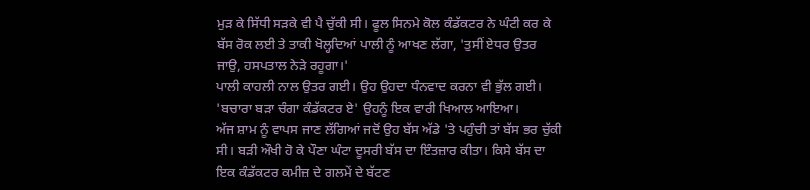ਮੁੜ ਕੇ ਸਿੱਧੀ ਸੜਕੇ ਵੀ ਪੈ ਚੁੱਕੀ ਸੀ। ਫੂਲ ਸਿਨਮੇ ਕੋਲ ਕੰਡੱਕਟਰ ਨੇ ਘੰਟੀ ਕਰ ਕੇ ਬੱਸ ਰੋਕ ਲਈ ਤੇ ਤਾਕੀ ਖੋਲ੍ਹਦਿਆਂ ਪਾਲੀ ਨੂੰ ਆਖਣ ਲੱਗਾ, 'ਤੁਸੀਂ ਏਧਰ ਉਤਰ ਜਾਉ, ਹਸਪਤਾਲ ਨੇੜੇ ਰਹੂਗਾ।'
ਪਾਲੀ ਕਾਹਲੀ ਨਾਲ ਉਤਰ ਗਈ। ਉਹ ਉਹਦਾ ਧੰਨਵਾਦ ਕਰਨਾ ਵੀ ਭੁੱਲ ਗਈ। 'ਬਚਾਰਾ ਬੜਾ ਚੰਗਾ ਕੰਡੱਕਟਰ ਏ' ਉਹਨੂੰ ਇਕ ਵਾਰੀ ਖਿਆਲ ਆਇਆ।
ਅੱਜ ਸ਼ਾਮ ਨੂੰ ਵਾਪਸ ਜਾਣ ਲੱਗਿਆਂ ਜਦੋਂ ਉਹ ਬੱਸ ਅੱਡੇ 'ਤੇ ਪਹੁੰਚੀ ਤਾਂ ਬੱਸ ਭਰ ਚੁੱਕੀ ਸੀ। ਬੜੀ ਔਖੀ ਹੋ ਕੇ ਪੌਣਾ ਘੰਟਾ ਦੂਸਰੀ ਬੱਸ ਦਾ ਇੰਤਜ਼ਾਰ ਕੀਤਾ। ਕਿਸੇ ਬੱਸ ਦਾ ਇਕ ਕੰਡੱਕਟਰ ਕਮੀਜ਼ ਦੇ ਗਲਮੇਂ ਦੇ ਬੱਟਣ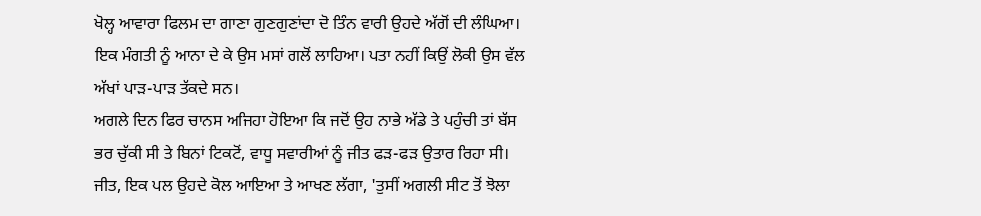ਖੋਲ੍ਹ ਆਵਾਰਾ ਫਿਲਮ ਦਾ ਗਾਣਾ ਗੁਣਗੁਣਾਂਦਾ ਦੋ ਤਿੰਨ ਵਾਰੀ ਉਹਦੇ ਅੱਗੋਂ ਦੀ ਲੰਘਿਆ। ਇਕ ਮੰਗਤੀ ਨੂੰ ਆਨਾ ਦੇ ਕੇ ਉਸ ਮਸਾਂ ਗਲੋਂ ਲਾਹਿਆ। ਪਤਾ ਨਹੀਂ ਕਿਉਂ ਲੋਕੀ ਉਸ ਵੱਲ ਅੱਖਾਂ ਪਾੜ-ਪਾੜ ਤੱਕਦੇ ਸਨ।
ਅਗਲੇ ਦਿਨ ਫਿਰ ਚਾਨਸ ਅਜਿਹਾ ਹੋਇਆ ਕਿ ਜਦੋਂ ਉਹ ਨਾਭੇ ਅੱਡੇ ਤੇ ਪਹੁੰਚੀ ਤਾਂ ਬੱਸ ਭਰ ਚੁੱਕੀ ਸੀ ਤੇ ਬਿਨਾਂ ਟਿਕਟੋਂ, ਵਾਧੂ ਸਵਾਰੀਆਂ ਨੂੰ ਜੀਤ ਫੜ-ਫੜ ਉਤਾਰ ਰਿਹਾ ਸੀ। ਜੀਤ, ਇਕ ਪਲ ਉਹਦੇ ਕੋਲ ਆਇਆ ਤੇ ਆਖਣ ਲੱਗਾ, 'ਤੁਸੀਂ ਅਗਲੀ ਸੀਟ ਤੋਂ ਝੋਲਾ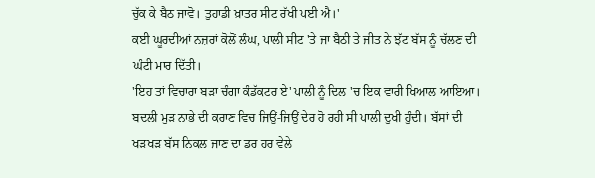ਚੁੱਕ ਕੇ ਬੈਠ ਜਾਵੋ। ਤੁਹਾਡੀ ਖ਼ਾਤਰ ਸੀਟ ਰੱਖੀ ਪਈ ਐ।'
ਕਈ ਘੂਰਦੀਆਂ ਨਜ਼ਰਾਂ ਕੋਲੋਂ ਲੰਘ, ਪਾਲੀ ਸੀਟ 'ਤੇ ਜਾ ਬੈਠੀ ਤੇ ਜੀਤ ਨੇ ਝੱਟ ਬੱਸ ਨੂੰ ਚੱਲਣ ਦੀ ਘੰਟੀ ਮਾਰ ਦਿੱਤੀ।
'ਇਹ ਤਾਂ ਵਿਚਾਰਾ ਬੜਾ ਚੰਗਾ ਕੰਡੱਕਟਰ ਏ' ਪਾਲੀ ਨੂੰ ਦਿਲ 'ਚ ਇਕ ਵਾਰੀ ਖਿਆਲ ਆਇਆ।
ਬਦਲੀ ਮੁੜ ਨਾਭੇ ਦੀ ਕਰਾਣ ਵਿਚ ਜਿਉਂ-ਜਿਉਂ ਦੇਰ ਹੋ ਰਹੀ ਸੀ ਪਾਲੀ ਦੁਖੀ ਹੁੰਦੀ। ਬੱਸਾਂ ਦੀ ਖੜਖੜ ਬੱਸ ਨਿਕਲ ਜਾਣ ਦਾ ਡਰ ਹਰ ਵੇਲੇ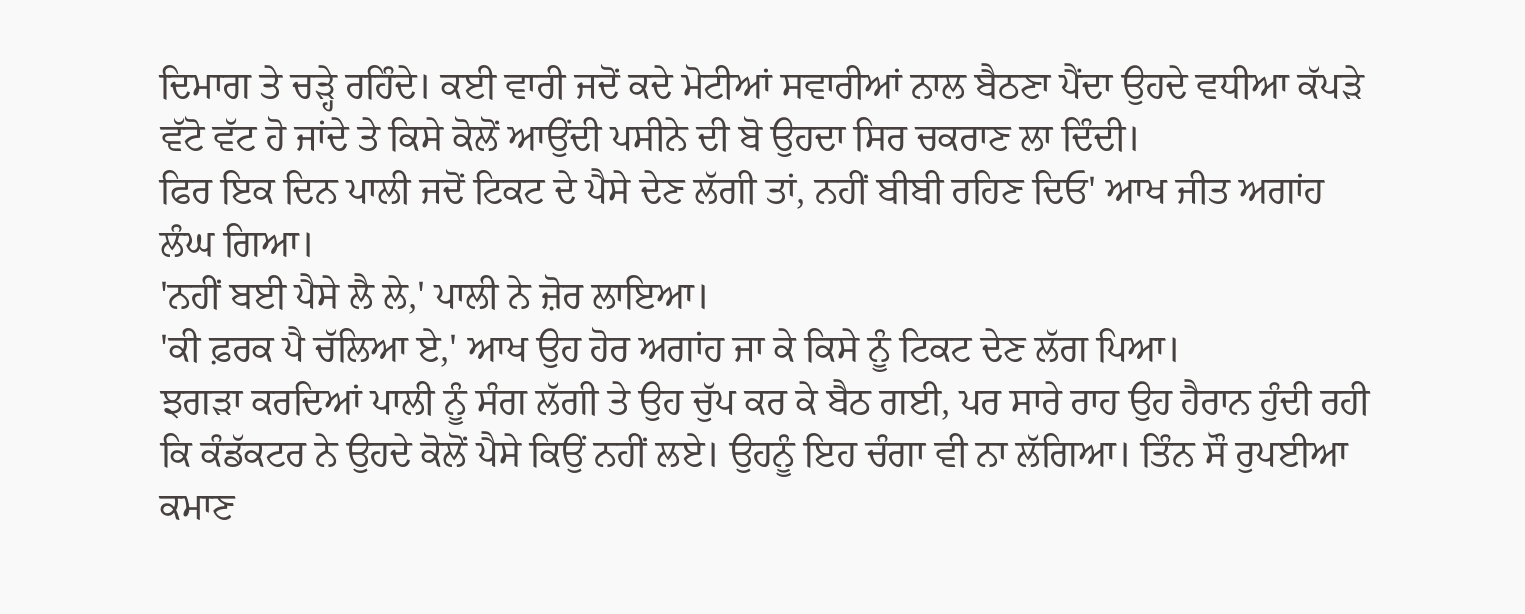ਦਿਮਾਗ ਤੇ ਚੜ੍ਹੇ ਰਹਿੰਦੇ। ਕਈ ਵਾਰੀ ਜਦੋਂ ਕਦੇ ਮੋਟੀਆਂ ਸਵਾਰੀਆਂ ਨਾਲ ਬੈਠਣਾ ਪੈਂਦਾ ਉਹਦੇ ਵਧੀਆ ਕੱਪੜੇ ਵੱਟੋ ਵੱਟ ਹੋ ਜਾਂਦੇ ਤੇ ਕਿਸੇ ਕੋਲੋਂ ਆਉਂਦੀ ਪਸੀਨੇ ਦੀ ਬੋ ਉਹਦਾ ਸਿਰ ਚਕਰਾਣ ਲਾ ਦਿੰਦੀ।
ਫਿਰ ਇਕ ਦਿਨ ਪਾਲੀ ਜਦੋਂ ਟਿਕਟ ਦੇ ਪੈਸੇ ਦੇਣ ਲੱਗੀ ਤਾਂ, ਨਹੀਂ ਬੀਬੀ ਰਹਿਣ ਦਿਓ' ਆਖ ਜੀਤ ਅਗਾਂਹ ਲੰਘ ਗਿਆ।
'ਨਹੀਂ ਬਈ ਪੈਸੇ ਲੈ ਲੇ,' ਪਾਲੀ ਨੇ ਜ਼ੋਰ ਲਾਇਆ।
'ਕੀ ਫ਼ਰਕ ਪੈ ਚੱਲਿਆ ਏ,' ਆਖ ਉਹ ਹੋਰ ਅਗਾਂਹ ਜਾ ਕੇ ਕਿਸੇ ਨੂੰ ਟਿਕਟ ਦੇਣ ਲੱਗ ਪਿਆ।
ਝਗੜਾ ਕਰਦਿਆਂ ਪਾਲੀ ਨੂੰ ਸੰਗ ਲੱਗੀ ਤੇ ਉਹ ਚੁੱਪ ਕਰ ਕੇ ਬੈਠ ਗਈ, ਪਰ ਸਾਰੇ ਰਾਹ ਉਹ ਹੈਰਾਨ ਹੁੰਦੀ ਰਹੀ ਕਿ ਕੰਡੱਕਟਰ ਨੇ ਉਹਦੇ ਕੋਲੋਂ ਪੈਸੇ ਕਿਉਂ ਨਹੀਂ ਲਏ। ਉਹਨੂੰ ਇਹ ਚੰਗਾ ਵੀ ਨਾ ਲੱਗਿਆ। ਤਿੰਨ ਸੌ ਰੁਪਈਆ ਕਮਾਣ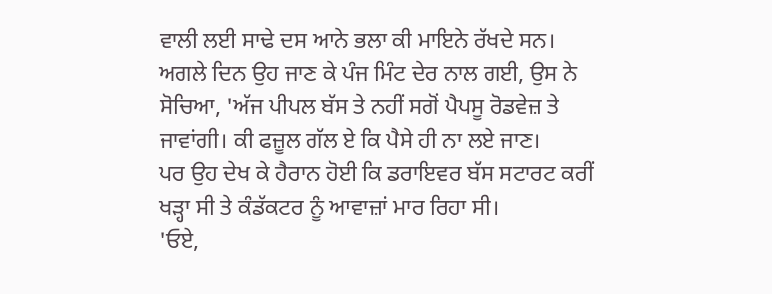ਵਾਲੀ ਲਈ ਸਾਢੇ ਦਸ ਆਨੇ ਭਲਾ ਕੀ ਮਾਇਨੇ ਰੱਖਦੇ ਸਨ।
ਅਗਲੇ ਦਿਨ ਉਹ ਜਾਣ ਕੇ ਪੰਜ ਮਿੰਟ ਦੇਰ ਨਾਲ ਗਈ, ਉਸ ਨੇ ਸੋਚਿਆ, 'ਅੱਜ ਪੀਪਲ ਬੱਸ ਤੇ ਨਹੀਂ ਸਗੋਂ ਪੈਪਸੂ ਰੋਡਵੇਜ਼ ਤੇ ਜਾਵਾਂਗੀ। ਕੀ ਫਜ਼ੂਲ ਗੱਲ ਏ ਕਿ ਪੈਸੇ ਹੀ ਨਾ ਲਏ ਜਾਣ।
ਪਰ ਉਹ ਦੇਖ ਕੇ ਹੈਰਾਨ ਹੋਈ ਕਿ ਡਰਾਇਵਰ ਬੱਸ ਸਟਾਰਟ ਕਰੀਂ ਖੜ੍ਹਾ ਸੀ ਤੇ ਕੰਡੱਕਟਰ ਨੂੰ ਆਵਾਜ਼ਾਂ ਮਾਰ ਰਿਹਾ ਸੀ।
'ਓਏ,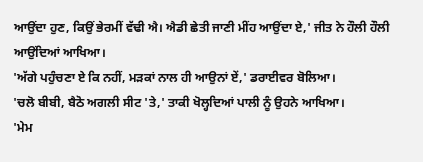ਆਉਂਦਾ ਹੁਣ, ਕਿਉਂ ਭੇਰਮੀਂ ਵੱਢੀ ਐ। ਐਡੀ ਛੇਤੀ ਜਾਣੀ ਮੀਂਹ ਆਉਂਦਾ ਏ,' ਜੀਤ ਨੇ ਹੌਲੀ ਹੌਲੀ ਆਉਂਦਿਆਂ ਆਖਿਆ।
'ਅੱਗੇ ਪਹੁੰਚਣਾ ਏ ਕਿ ਨਹੀਂ, ਮੜਕਾਂ ਨਾਲ ਹੀ ਆਉਨਾਂ ਏਂ,' ਡਰਾਈਵਰ ਬੋਲਿਆ।
'ਚਲੋ ਬੀਬੀ, ਬੈਠੋ ਅਗਲੀ ਸੀਟ 'ਤੇ,' ਤਾਕੀ ਖੋਲ੍ਹਦਿਆਂ ਪਾਲੀ ਨੂੰ ਉਹਨੇ ਆਖਿਆ।
'ਮੇਮ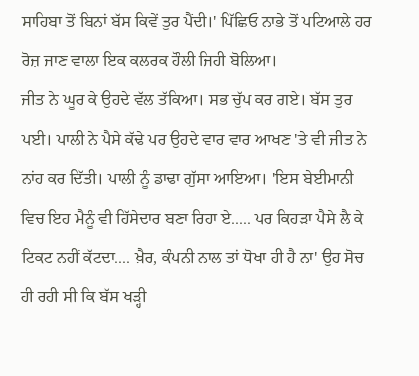ਸਾਹਿਬਾ ਤੋਂ ਬਿਨਾਂ ਬੱਸ ਕਿਵੇਂ ਤੁਰ ਪੈਂਦੀ।' ਪਿੱਛਿਓ ਨਾਭੇ ਤੋਂ ਪਟਿਆਲੇ ਹਰ ਰੋਜ਼ ਜਾਣ ਵਾਲਾ ਇਕ ਕਲਰਕ ਹੌਲੀ ਜਿਹੀ ਬੋਲਿਆ।
ਜੀਤ ਨੇ ਘੂਰ ਕੇ ਉਹਦੇ ਵੱਲ ਤੱਕਿਆ। ਸਭ ਚੁੱਪ ਕਰ ਗਏ। ਬੱਸ ਤੁਰ ਪਈ। ਪਾਲੀ ਨੇ ਪੈਸੇ ਕੱਢੇ ਪਰ ਉਹਦੇ ਵਾਰ ਵਾਰ ਆਖਣ 'ਤੇ ਵੀ ਜੀਤ ਨੇ ਨਾਂਹ ਕਰ ਦਿੱਤੀ। ਪਾਲੀ ਨੂੰ ਡਾਢਾ ਗੁੱਸਾ ਆਇਆ। 'ਇਸ ਬੇਈਮਾਨੀ ਵਿਚ ਇਹ ਮੈਨੂੰ ਵੀ ਹਿੱਸੇਦਾਰ ਬਣਾ ਰਿਹਾ ਏ..... ਪਰ ਕਿਹੜਾ ਪੈਸੇ ਲੈ ਕੇ ਟਿਕਟ ਨਹੀਂ ਕੱਟਦਾ.... ਖ਼ੈਰ, ਕੰਪਨੀ ਨਾਲ ਤਾਂ ਧੋਖਾ ਹੀ ਹੈ ਨਾ' ਉਹ ਸੋਚ ਹੀ ਰਹੀ ਸੀ ਕਿ ਬੱਸ ਖੜ੍ਹੀ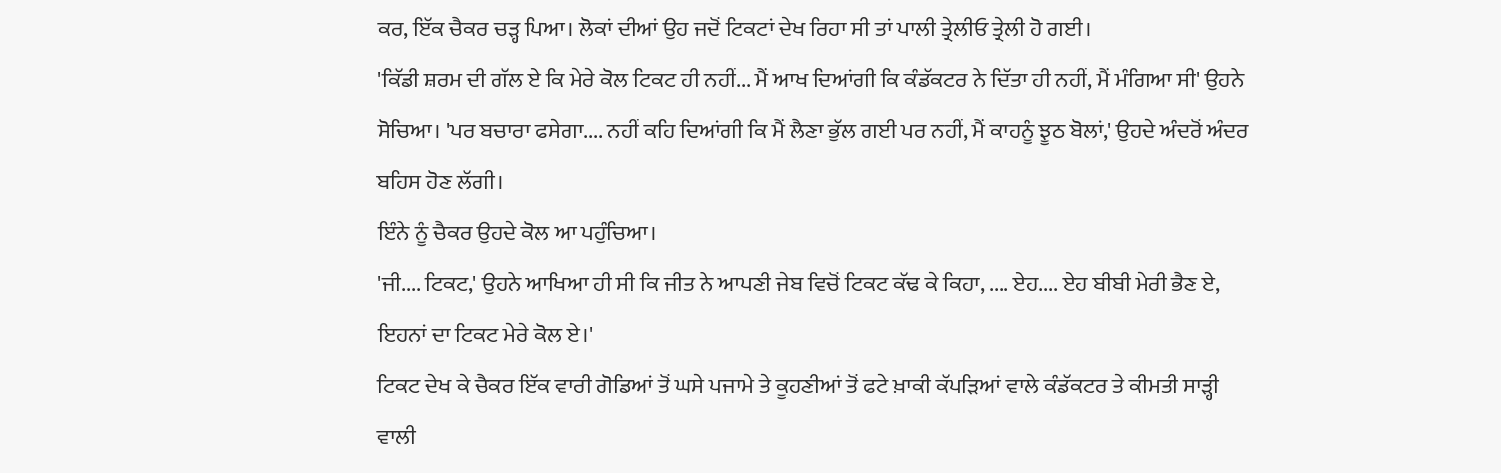ਕਰ, ਇੱਕ ਚੈਕਰ ਚੜ੍ਹ ਪਿਆ। ਲੋਕਾਂ ਦੀਆਂ ਉਹ ਜਦੋਂ ਟਿਕਟਾਂ ਦੇਖ ਰਿਹਾ ਸੀ ਤਾਂ ਪਾਲੀ ਤ੍ਰੇਲੀਓ ਤ੍ਰੇਲੀ ਹੋ ਗਈ।
'ਕਿੱਡੀ ਸ਼ਰਮ ਦੀ ਗੱਲ ਏ ਕਿ ਮੇਰੇ ਕੋਲ ਟਿਕਟ ਹੀ ਨਹੀਂ... ਮੈਂ ਆਖ ਦਿਆਂਗੀ ਕਿ ਕੰਡੱਕਟਰ ਨੇ ਦਿੱਤਾ ਹੀ ਨਹੀਂ, ਮੈਂ ਮੰਗਿਆ ਸੀ' ਉਹਨੇ ਸੋਚਿਆ। 'ਪਰ ਬਚਾਰਾ ਫਸੇਗਾ.... ਨਹੀਂ ਕਹਿ ਦਿਆਂਗੀ ਕਿ ਮੈਂ ਲੈਣਾ ਭੁੱਲ ਗਈ ਪਰ ਨਹੀਂ, ਮੈਂ ਕਾਹਨੂੰ ਝੂਠ ਬੋਲਾਂ,' ਉਹਦੇ ਅੰਦਰੋਂ ਅੰਦਰ ਬਹਿਸ ਹੋਣ ਲੱਗੀ।
ਇੰਨੇ ਨੂੰ ਚੈਕਰ ਉਹਦੇ ਕੋਲ ਆ ਪਹੁੰਚਿਆ।
'ਜੀ.... ਟਿਕਟ,' ਉਹਨੇ ਆਖਿਆ ਹੀ ਸੀ ਕਿ ਜੀਤ ਨੇ ਆਪਣੀ ਜੇਬ ਵਿਚੋਂ ਟਿਕਟ ਕੱਢ ਕੇ ਕਿਹਾ, .... ਏਹ.... ਏਹ ਬੀਬੀ ਮੇਰੀ ਭੈਣ ਏ, ਇਹਨਾਂ ਦਾ ਟਿਕਟ ਮੇਰੇ ਕੋਲ ਏ।'
ਟਿਕਟ ਦੇਖ ਕੇ ਚੈਕਰ ਇੱਕ ਵਾਰੀ ਗੋਡਿਆਂ ਤੋਂ ਘਸੇ ਪਜਾਮੇ ਤੇ ਕੂਹਣੀਆਂ ਤੋਂ ਫਟੇ ਖ਼ਾਕੀ ਕੱਪੜਿਆਂ ਵਾਲੇ ਕੰਡੱਕਟਰ ਤੇ ਕੀਮਤੀ ਸਾੜ੍ਹੀ ਵਾਲੀ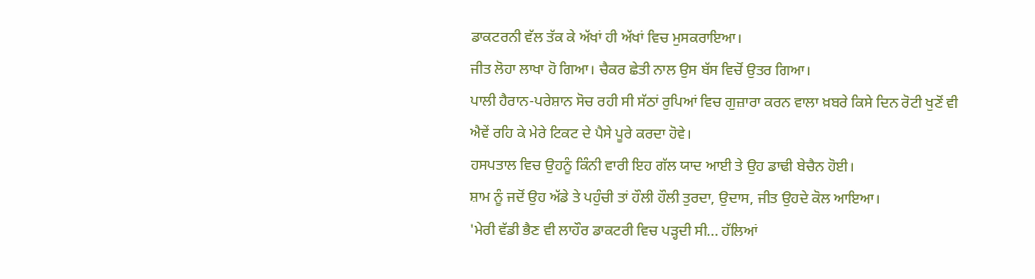ਡਾਕਟਰਨੀ ਵੱਲ ਤੱਕ ਕੇ ਅੱਖਾਂ ਹੀ ਅੱਖਾਂ ਵਿਚ ਮੁਸਕਰਾਇਆ।
ਜੀਤ ਲੋਹਾ ਲਾਖਾ ਹੋ ਗਿਆ। ਚੈਕਰ ਛੇਤੀ ਨਾਲ ਉਸ ਬੱਸ ਵਿਚੋਂ ਉਤਰ ਗਿਆ।
ਪਾਲੀ ਹੈਰਾਨ-ਪਰੇਸ਼ਾਨ ਸੋਚ ਰਹੀ ਸੀ ਸੱਠਾਂ ਰੁਪਿਆਂ ਵਿਚ ਗੁਜ਼ਾਰਾ ਕਰਨ ਵਾਲਾ ਖ਼ਬਰੇ ਕਿਸੇ ਦਿਨ ਰੋਟੀ ਖੁਣੋਂ ਵੀ ਐਵੇਂ ਰਹਿ ਕੇ ਮੇਰੇ ਟਿਕਟ ਦੇ ਪੈਸੇ ਪੂਰੇ ਕਰਦਾ ਹੋਵੇ।
ਹਸਪਤਾਲ ਵਿਚ ਉਹਨੂੰ ਕਿੰਨੀ ਵਾਰੀ ਇਹ ਗੱਲ ਯਾਦ ਆਈ ਤੇ ਉਹ ਡਾਢੀ ਬੇਚੈਨ ਹੋਈ।
ਸ਼ਾਮ ਨੂੰ ਜਦੋਂ ਉਹ ਅੱਡੇ ਤੇ ਪਹੁੰਚੀ ਤਾਂ ਹੌਲੀ ਹੌਲੀ ਤੁਰਦਾ, ਉਦਾਸ, ਜੀਤ ਉਹਦੇ ਕੋਲ ਆਇਆ।
'ਮੇਰੀ ਵੱਡੀ ਭੈਣ ਵੀ ਲਾਹੌਰ ਡਾਕਟਰੀ ਵਿਚ ਪੜ੍ਹਦੀ ਸੀ... ਹੱਲਿਆਂ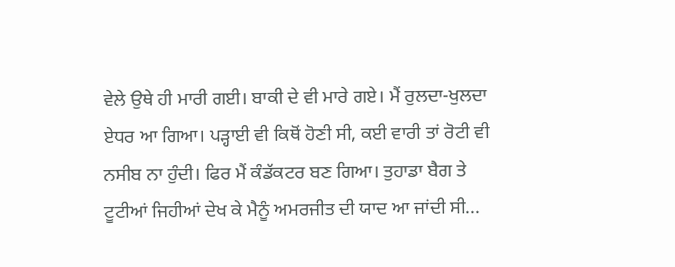ਵੇਲੇ ਉਥੇ ਹੀ ਮਾਰੀ ਗਈ। ਬਾਕੀ ਦੇ ਵੀ ਮਾਰੇ ਗਏ। ਮੈਂ ਰੁਲਦਾ-ਖੁਲਦਾ ਏਧਰ ਆ ਗਿਆ। ਪੜ੍ਹਾਈ ਵੀ ਕਿਥੋਂ ਹੋਣੀ ਸੀ, ਕਈ ਵਾਰੀ ਤਾਂ ਰੋਟੀ ਵੀ ਨਸੀਬ ਨਾ ਹੁੰਦੀ। ਫਿਰ ਮੈਂ ਕੰਡੱਕਟਰ ਬਣ ਗਿਆ। ਤੁਹਾਡਾ ਬੈਗ ਤੇ ਟੂਟੀਆਂ ਜਿਹੀਆਂ ਦੇਖ ਕੇ ਮੈਨੂੰ ਅਮਰਜੀਤ ਦੀ ਯਾਦ ਆ ਜਾਂਦੀ ਸੀ...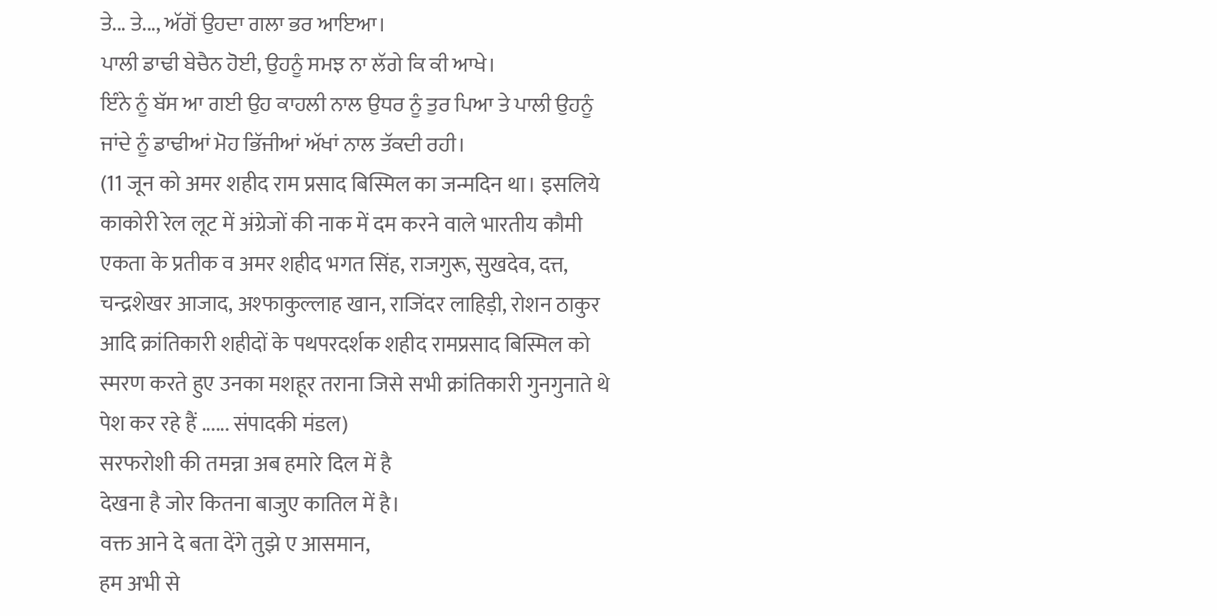ਤੇ... ਤੇ..., ਅੱਗੋਂ ਉਹਦਾ ਗਲਾ ਭਰ ਆਇਆ।
ਪਾਲੀ ਡਾਢੀ ਬੇਚੈਨ ਹੋਈ, ਉਹਨੂੰ ਸਮਝ ਨਾ ਲੱਗੇ ਕਿ ਕੀ ਆਖੇ।
ਇੰਨੇ ਨੂੰ ਬੱਸ ਆ ਗਈ ਉਹ ਕਾਹਲੀ ਨਾਲ ਉਧਰ ਨੂੰ ਤੁਰ ਪਿਆ ਤੇ ਪਾਲੀ ਉਹਨੂੰ ਜਾਂਦੇ ਨੂੰ ਡਾਢੀਆਂ ਮੋਹ ਭਿੱਜੀਆਂ ਅੱਖਾਂ ਨਾਲ ਤੱਕਦੀ ਰਹੀ।
(11 जून को अमर शहीद राम प्रसाद बिस्मिल का जन्मदिन था। इसलिये काकोरी रेल लूट में अंग्रेजों की नाक में दम करने वाले भारतीय कौमी एकता के प्रतीक व अमर शहीद भगत सिंह, राजगुरू, सुखदेव, दत्त, चन्द्रशेखर आजाद, अश्फाकुल्लाह खान, राजिंदर लाहिड़ी, रोशन ठाकुर आदि क्रांतिकारी शहीदों के पथपरदर्शक शहीद रामप्रसाद बिस्मिल को स्मरण करते हुए उनका मशहूर तराना जिसे सभी क्रांतिकारी गुनगुनाते थे पेश कर रहे हैं ...... संपादकी मंडल)
सरफरोशी की तमन्ना अब हमारे दिल में है
देखना है जोर कितना बाजुए कातिल में है।
वक्त आने दे बता देंगे तुझे ए आसमान,
हम अभी से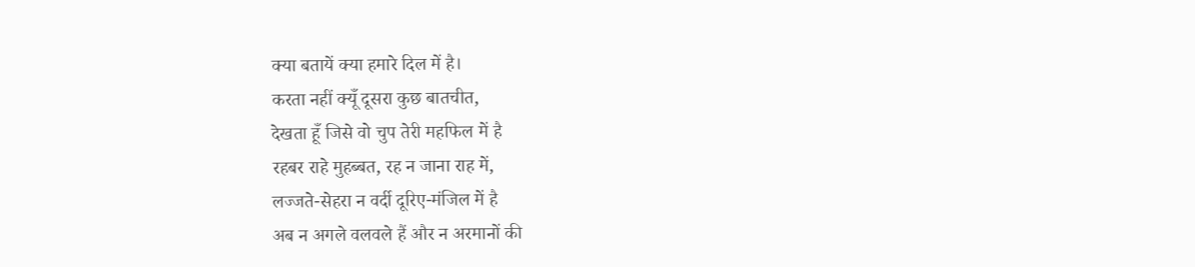क्या बतायें क्या हमारे दिल में है।
करता नहीं क्यूँ दूसरा कुछ बातचीत,
देखता हूँ जिसे वो चुप तेरी महफिल में है
रहबर राहे मुहब्बत, रह न जाना राह में,
लज्जते-सेहरा न वर्दी दूरिए-मंजिल में है
अब न अगले वलवले हैं और न अरमानों की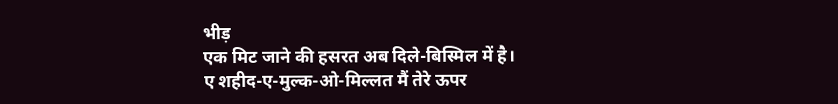भीड़
एक मिट जाने की हसरत अब दिले-बिस्मिल में है।
ए शहीद-ए-मुल्क-ओ-मिल्लत मैं तेरे ऊपर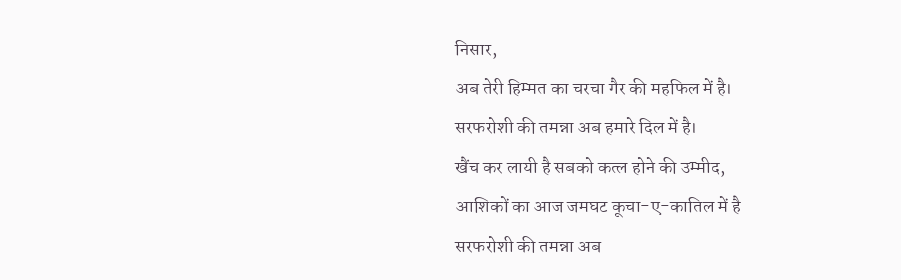निसार,
अब तेरी हिम्मत का चरचा गैर की महफिल में है।
सरफरोशी की तमन्ना अब हमारे दिल में है।
खैंच कर लायी है सबको कत्ल होने की उम्मीद,
आशिकों का आज जमघट कूचा-ए-कातिल में है
सरफरोशी की तमन्ना अब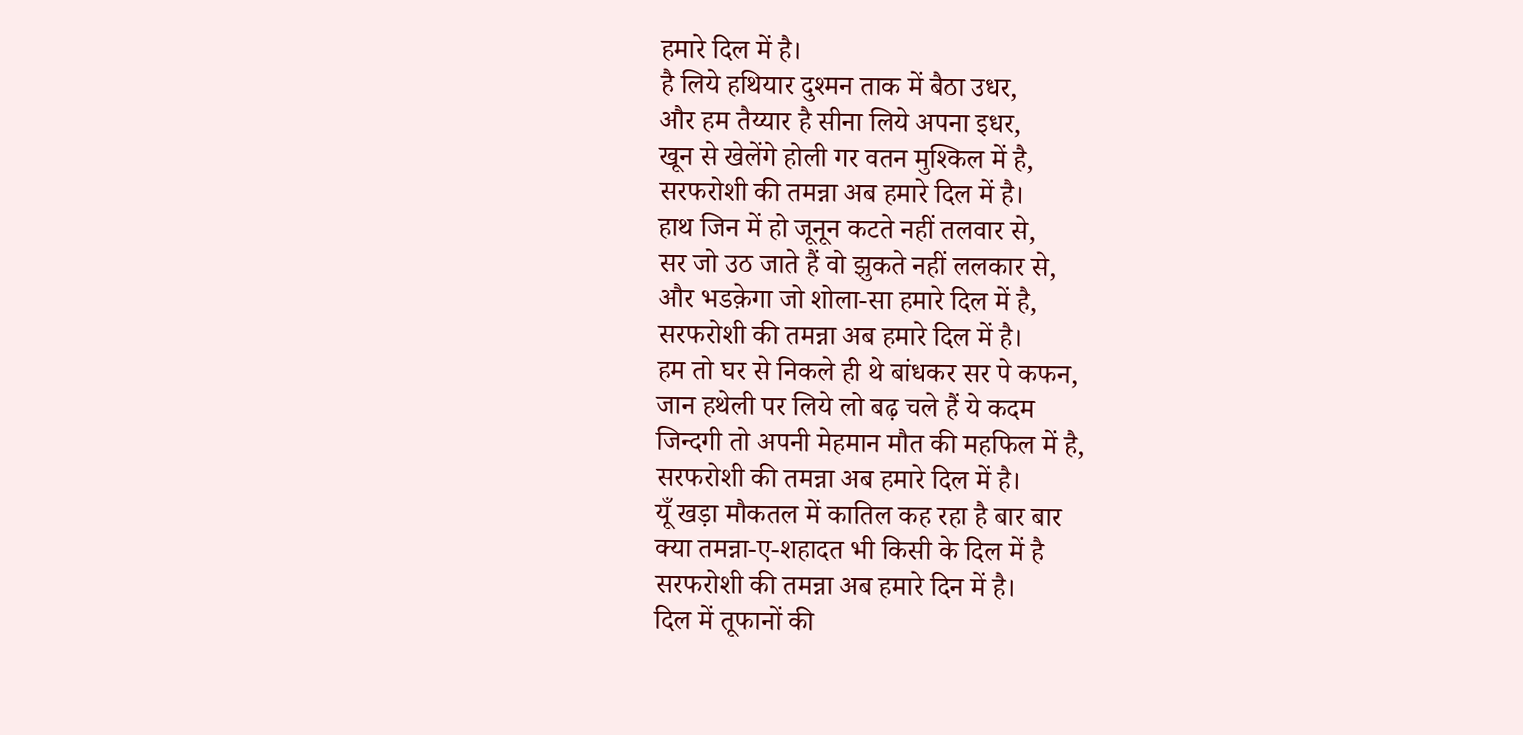हमारे दिल में है।
है लिये हथियार दुश्मन ताक में बैठा उधर,
और हम तैय्यार है सीना लिये अपना इधर,
खून से खेलेंगे होली गर वतन मुश्किल में है,
सरफरोशी की तमन्ना अब हमारे दिल में है।
हाथ जिन में हो जूनून कटते नहीं तलवार से,
सर जो उठ जाते हैं वो झुकते नहीं ललकार से,
और भडक़ेगा जो शोला-सा हमारे दिल में है,
सरफरोशी की तमन्ना अब हमारे दिल में है।
हम तो घर से निकले ही थे बांधकर सर पे कफन,
जान हथेली पर लिये लो बढ़ चले हैं ये कदम
जिन्दगी तो अपनी मेहमान मौत की महफिल में है,
सरफरोशी की तमन्ना अब हमारे दिल में है।
यूँ खड़ा मौकतल में कातिल कह रहा है बार बार
क्या तमन्ना-ए-शहादत भी किसी के दिल में है
सरफरोशी की तमन्ना अब हमारे दिन में है।
दिल में तूफानों की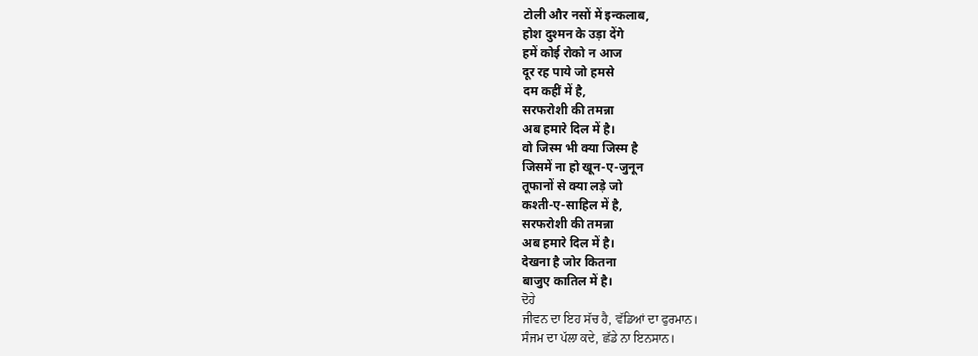टोली और नसों में इन्कलाब,
होश दुश्मन के उड़ा देंगे
हमें कोई रोको न आज
दूर रह पाये जो हमसे
दम कहीं में है,
सरफरोशी की तमन्ना
अब हमारे दिल में है।
वो जिस्म भी क्या जिस्म है
जिसमें ना हो खून-ए-जुनून
तूफानों से क्या लड़े जो
कश्ती-ए-साहिल में है,
सरफरोशी की तमन्ना
अब हमारे दिल में है।
देखना है जोर कितना
बाजुए कातिल में है।
ਦੋਹੇ
ਜੀਵਨ ਦਾ ਇਹ ਸੱਚ ਹੈ, ਵੱਡਿਆਂ ਦਾ ਫੁਰਮਾਨ।
ਸੰਜਮ ਦਾ ਪੱਲਾ ਕਦੇ, ਛੱਡੇ ਨਾ ਇਨਸਾਨ।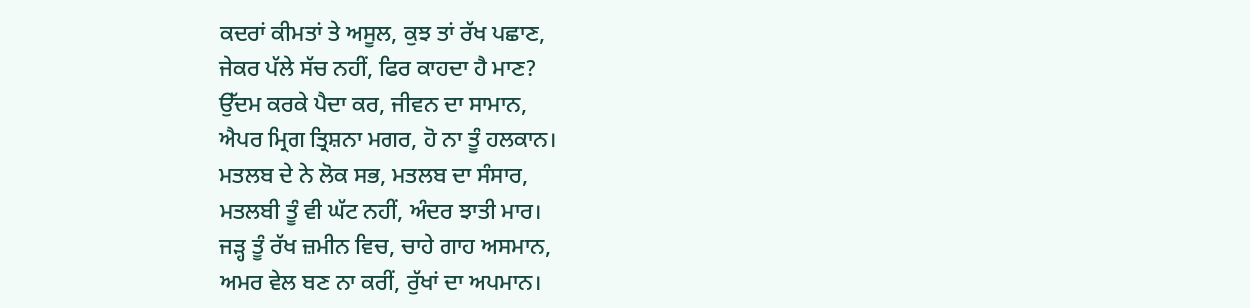ਕਦਰਾਂ ਕੀਮਤਾਂ ਤੇ ਅਸੂਲ, ਕੁਝ ਤਾਂ ਰੱਖ ਪਛਾਣ,
ਜੇਕਰ ਪੱਲੇ ਸੱਚ ਨਹੀਂ, ਫਿਰ ਕਾਹਦਾ ਹੈ ਮਾਣ?
ਉੱਦਮ ਕਰਕੇ ਪੈਦਾ ਕਰ, ਜੀਵਨ ਦਾ ਸਾਮਾਨ,
ਐਪਰ ਮ੍ਰਿਗ ਤ੍ਰਿਸ਼ਨਾ ਮਗਰ, ਹੋ ਨਾ ਤੂੰ ਹਲਕਾਨ।
ਮਤਲਬ ਦੇ ਨੇ ਲੋਕ ਸਭ, ਮਤਲਬ ਦਾ ਸੰਸਾਰ,
ਮਤਲਬੀ ਤੂੰ ਵੀ ਘੱਟ ਨਹੀਂ, ਅੰਦਰ ਝਾਤੀ ਮਾਰ।
ਜੜ੍ਹ ਤੂੰ ਰੱਖ ਜ਼ਮੀਨ ਵਿਚ, ਚਾਹੇ ਗਾਹ ਅਸਮਾਨ,
ਅਮਰ ਵੇਲ ਬਣ ਨਾ ਕਰੀਂ, ਰੁੱਖਾਂ ਦਾ ਅਪਮਾਨ।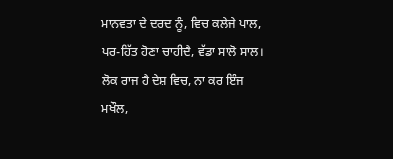ਮਾਨਵਤਾ ਦੇ ਦਰਦ ਨੂੰ, ਵਿਚ ਕਲੇਜੇ ਪਾਲ,
ਪਰ-ਹਿੱਤ ਹੋਣਾ ਚਾਹੀਦੈ, ਵੱਡਾ ਸਾਲੋ ਸਾਲ।
ਲੋਕ ਰਾਜ ਹੈ ਦੇਸ਼ ਵਿਚ, ਨਾ ਕਰ ਇੰਜ ਮਖੌਲ,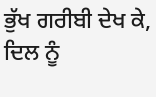ਭੁੱਖ ਗਰੀਬੀ ਦੇਖ ਕੇ, ਦਿਲ ਨੂੰ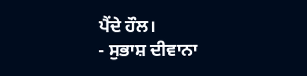ਪੈਂਦੇ ਹੌਲ।
- ਸੁਭਾਸ਼ ਦੀਵਾਨਾ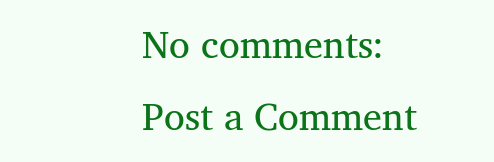No comments:
Post a Comment